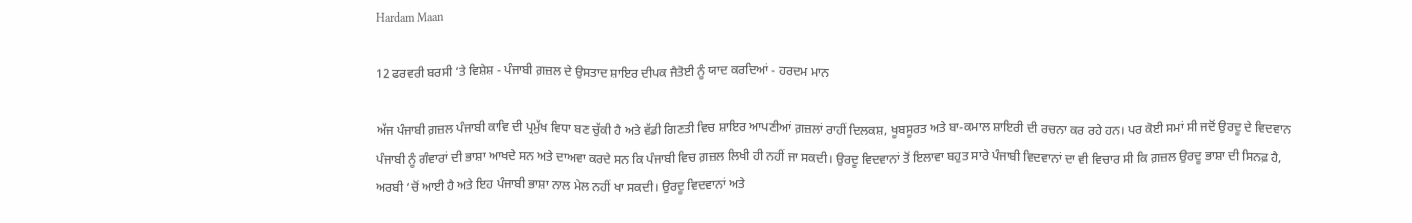Hardam Maan

12 ਫਰਵਰੀ ਬਰਸੀ ‘ਤੇ ਵਿਸ਼ੇਸ਼ - ਪੰਜਾਬੀ ਗ਼ਜ਼ਲ ਦੇ ਉਸਤਾਦ ਸ਼ਾਇਰ ਦੀਪਕ ਜੈਤੋਈ ਨੂੰ ਯਾਦ ਕਰਦਿਆਂ - ਹਰਦਮ ਮਾਨ

ਅੱਜ ਪੰਜਾਬੀ ਗ਼ਜ਼ਲ ਪੰਜਾਬੀ ਕਾਵਿ ਦੀ ਪ੍ਰਮੁੱਖ ਵਿਧਾ ਬਣ ਚੁੱਕੀ ਹੈ ਅਤੇ ਵੱਡੀ ਗਿਣਤੀ ਵਿਚ ਸ਼ਾਇਰ ਆਪਣੀਆਂ ਗ਼ਜ਼ਲਾਂ ਰਾਹੀਂ ਦਿਲਕਸ਼, ਖੂਬਸੂਰਤ ਅਤੇ ਬਾ-ਕਮਾਲ ਸ਼ਾਇਰੀ ਦੀ ਰਚਨਾ ਕਰ ਰਹੇ ਹਨ। ਪਰ ਕੋਈ ਸਮਾਂ ਸੀ ਜਦੋਂ ਉਰਦੂ ਦੇ ਵਿਦਵਾਨ ਪੰਜਾਬੀ ਨੂੰ ਗੰਵਾਰਾਂ ਦੀ ਭਾਸ਼ਾ ਆਖਦੇ ਸਨ ਅਤੇ ਦਾਅਵਾ ਕਰਦੇ ਸਨ ਕਿ ਪੰਜਾਬੀ ਵਿਚ ਗ਼ਜ਼ਲ ਲਿਖੀ ਹੀ ਨਹੀਂ ਜਾ ਸਕਦੀ। ਉਰਦੂ ਵਿਦਵਾਨਾਂ ਤੋਂ ਇਲਾਵਾ ਬਹੁਤ ਸਾਰੇ ਪੰਜਾਬੀ ਵਿਦਵਾਨਾਂ ਦਾ ਵੀ ਵਿਚਾਰ ਸੀ ਕਿ ਗ਼ਜ਼ਲ ਉਰਦੂ ਭਾਸ਼ਾ ਦੀ ਸਿਨਫ਼ ਹੈ,  ਅਰਬੀ ‘ਚੋਂ ਆਈ ਹੈ ਅਤੇ ਇਹ ਪੰਜਾਬੀ ਭਾਸ਼ਾ ਨਾਲ ਮੇਲ ਨਹੀਂ ਖਾ ਸਕਦੀ। ਉਰਦੂ ਵਿਦਵਾਨਾਂ ਅਤੇ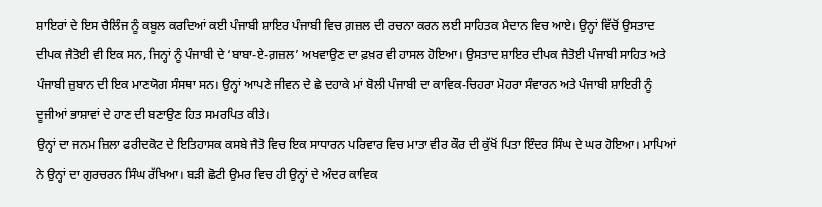ਸ਼ਾਇਰਾਂ ਦੇ ਇਸ ਚੈਲਿੰਜ ਨੂੰ ਕਬੂਲ ਕਰਦਿਆਂ ਕਈ ਪੰਜਾਬੀ ਸ਼ਾਇਰ ਪੰਜਾਬੀ ਵਿਚ ਗ਼ਜ਼ਲ ਦੀ ਰਚਨਾ ਕਰਨ ਲਈ ਸਾਹਿਤਕ ਮੈਦਾਨ ਵਿਚ ਆਏ। ਉਨ੍ਹਾਂ ਵਿੱਚੋਂ ਉਸਤਾਦ ਦੀਪਕ ਜੈਤੋਈ ਵੀ ਇਕ ਸਨ, ਜਿਨ੍ਹਾਂ ਨੂੰ ਪੰਜਾਬੀ ਦੇ ‘ਬਾਬਾ-ਏ-ਗ਼ਜ਼ਲ’ ਅਖਵਾਉਣ ਦਾ ਫ਼ਖ਼ਰ ਵੀ ਹਾਸਲ ਹੋਇਆ। ਉਸਤਾਦ ਸ਼ਾਇਰ ਦੀਪਕ ਜੈਤੋਈ ਪੰਜਾਬੀ ਸਾਹਿਤ ਅਤੇ ਪੰਜਾਬੀ ਜ਼ੁਬਾਨ ਦੀ ਇਕ ਮਾਣਯੋਗ ਸੰਸਥਾ ਸਨ। ਉਨ੍ਹਾਂ ਆਪਣੇ ਜੀਵਨ ਦੇ ਛੇ ਦਹਾਕੇ ਮਾਂ ਬੋਲੀ ਪੰਜਾਬੀ ਦਾ ਕਾਵਿਕ-ਚਿਹਰਾ ਮੋਹਰਾ ਸੰਵਾਰਨ ਅਤੇ ਪੰਜਾਬੀ ਸ਼ਾਇਰੀ ਨੂੰ ਦੂਜੀਆਂ ਭਾਸ਼ਾਵਾਂ ਦੇ ਹਾਣ ਦੀ ਬਣਾਉਣ ਹਿਤ ਸਮਰਪਿਤ ਕੀਤੇ।
ਉਨ੍ਹਾਂ ਦਾ ਜਨਮ ਜ਼ਿਲਾ ਫਰੀਦਕੋਟ ਦੇ ਇਤਿਹਾਸਕ ਕਸਬੇ ਜੈਤੋ ਵਿਚ ਇਕ ਸਾਧਾਰਨ ਪਰਿਵਾਰ ਵਿਚ ਮਾਤਾ ਵੀਰ ਕੌਰ ਦੀ ਕੁੱਖੋਂ ਪਿਤਾ ਇੰਦਰ ਸਿੰਘ ਦੇ ਘਰ ਹੋਇਆ। ਮਾਪਿਆਂ ਨੇ ਉਨ੍ਹਾਂ ਦਾ ਗੁਰਚਰਨ ਸਿੰਘ ਰੱਖਿਆ। ਬੜੀ ਛੋਟੀ ਉਮਰ ਵਿਚ ਹੀ ਉਨ੍ਹਾਂ ਦੇ ਅੰਦਰ ਕਾਵਿਕ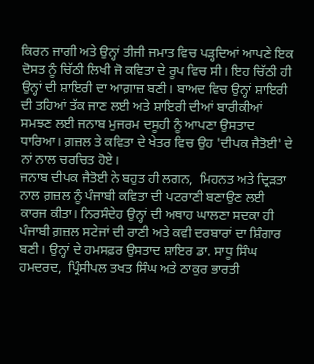ਕਿਰਨ ਜਾਗੀ ਅਤੇ ਉਨ੍ਹਾਂ ਤੀਜੀ ਜਮਾਤ ਵਿਚ ਪੜ੍ਹਦਿਆਂ ਆਪਣੇ ਇਕ ਦੋਸਤ ਨੂੰ ਚਿੱਠੀ ਲਿਖੀ ਜੋ ਕਵਿਤਾ ਦੇ ਰੂਪ ਵਿਚ ਸੀ। ਇਹ ਚਿੱਠੀ ਹੀ ਉਨ੍ਹਾਂ ਦੀ ਸ਼ਾਇਰੀ ਦਾ ਆਗ਼ਾਜ਼ ਬਣੀ। ਬਾਅਦ ਵਿਚ ਉਨ੍ਹਾਂ ਸ਼ਾਇਰੀ ਦੀ ਤਹਿਆਂ ਤੱਕ ਜਾਣ ਲਈ ਅਤੇ ਸ਼ਾਇਰੀ ਦੀਆਂ ਬਾਰੀਕੀਆਂ ਸਮਝਣ ਲਈ ਜਨਾਬ ਮੁਜਰਮ ਦਸੂਹੀ ਨੂੰ ਆਪਣਾ ਉਸਤਾਦ ਧਾਰਿਆ। ਗ਼ਜ਼ਲ ਤੇ ਕਵਿਤਾ ਦੇ ਖੇਤਰ ਵਿਚ ਉਹ 'ਦੀਪਕ ਜੈਤੋਈ' ਦੇ ਨਾਂ ਨਾਲ ਚਰਚਿਤ ਹੋਏ।
ਜਨਾਬ ਦੀਪਕ ਜੈਤੋਈ ਨੇ ਬਹੁਤ ਹੀ ਲਗਨ,  ਮਿਹਨਤ ਅਤੇ ਦ੍ਰਿੜਤਾ ਨਾਲ ਗ਼ਜ਼ਲ ਨੂੰ ਪੰਜਾਬੀ ਕਵਿਤਾ ਦੀ ਪਟਰਾਣੀ ਬਣਾਉਣ ਲਈ ਕਾਰਜ ਕੀਤਾ। ਨਿਰਸੰਦੇਹ ਉਨ੍ਹਾਂ ਦੀ ਅਥਾਹ ਘਾਲਣਾ ਸਦਕਾ ਹੀ ਪੰਜਾਬੀ ਗ਼ਜ਼ਲ ਸਟੇਜਾਂ ਦੀ ਰਾਣੀ ਅਤੇ ਕਵੀ ਦਰਬਾਰਾਂ ਦਾ ਸ਼ਿੰਗਾਰ ਬਣੀ। ਉਨ੍ਹਾਂ ਦੇ ਹਮਸਫ਼ਰ ਉਸਤਾਦ ਸ਼ਾਇਰ ਡਾ. ਸਾਧੂ ਸਿੰਘ ਹਮਦਰਦ,  ਪ੍ਰਿੰਸੀਪਲ ਤਖਤ ਸਿੰਘ ਅਤੇ ਠਾਕੁਰ ਭਾਰਤੀ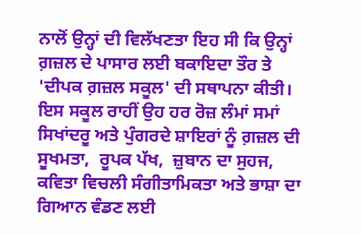ਨਾਲੋਂ ਉਨ੍ਹਾਂ ਦੀ ਵਿਲੱਖਣਤਾ ਇਹ ਸੀ ਕਿ ਉਨ੍ਹਾਂ ਗ਼ਜ਼ਲ ਦੇ ਪਾਸਾਰ ਲਈ ਬਕਾਇਦਾ ਤੌਰ ਤੇ 'ਦੀਪਕ ਗ਼ਜ਼ਲ ਸਕੂਲ' ਦੀ ਸਥਾਪਨਾ ਕੀਤੀ। ਇਸ ਸਕੂਲ ਰਾਹੀਂ ਉਹ ਹਰ ਰੋਜ਼ ਲੰਮਾਂ ਸਮਾਂ ਸਿਖਾਂਦਰੂ ਅਤੇ ਪੁੰਗਰਦੇ ਸ਼ਾਇਰਾਂ ਨੂੰ ਗ਼ਜ਼ਲ ਦੀ ਸੂਖਮਤਾ,  ਰੂਪਕ ਪੱਖ,  ਜ਼ੁਬਾਨ ਦਾ ਸੁਹਜ,  ਕਵਿਤਾ ਵਿਚਲੀ ਸੰਗੀਤਾਮਿਕਤਾ ਅਤੇ ਭਾਸ਼ਾ ਦਾ ਗਿਆਨ ਵੰਡਣ ਲਈ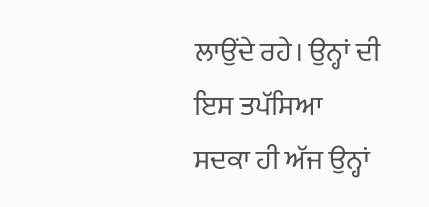ਲਾਉਂਦੇ ਰਹੇ। ਉਨ੍ਹਾਂ ਦੀ ਇਸ ਤਪੱਸਿਆ ਸਦਕਾ ਹੀ ਅੱਜ ਉਨ੍ਹਾਂ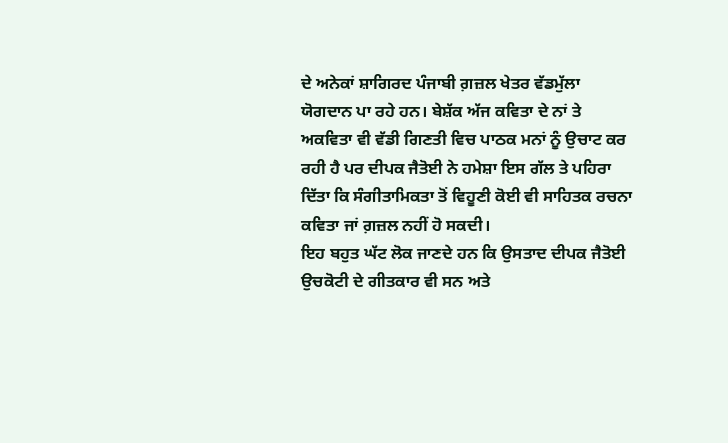ਦੇ ਅਨੇਕਾਂ ਸ਼ਾਗਿਰਦ ਪੰਜਾਬੀ ਗ਼ਜ਼ਲ ਖੇਤਰ ਵੱਡਮੁੱਲਾ ਯੋਗਦਾਨ ਪਾ ਰਹੇ ਹਨ। ਬੇਸ਼ੱਕ ਅੱਜ ਕਵਿਤਾ ਦੇ ਨਾਂ ਤੇ ਅਕਵਿਤਾ ਵੀ ਵੱਡੀ ਗਿਣਤੀ ਵਿਚ ਪਾਠਕ ਮਨਾਂ ਨੂੰ ਉਚਾਟ ਕਰ ਰਹੀ ਹੈ ਪਰ ਦੀਪਕ ਜੈਤੋਈ ਨੇ ਹਮੇਸ਼ਾ ਇਸ ਗੱਲ ਤੇ ਪਹਿਰਾ ਦਿੱਤਾ ਕਿ ਸੰਗੀਤਾਮਿਕਤਾ ਤੋਂ ਵਿਹੂਣੀ ਕੋਈ ਵੀ ਸਾਹਿਤਕ ਰਚਨਾ ਕਵਿਤਾ ਜਾਂ ਗ਼ਜ਼ਲ ਨਹੀਂ ਹੋ ਸਕਦੀ।
ਇਹ ਬਹੁਤ ਘੱਟ ਲੋਕ ਜਾਣਦੇ ਹਨ ਕਿ ਉਸਤਾਦ ਦੀਪਕ ਜੈਤੋਈ ਉਚਕੋਟੀ ਦੇ ਗੀਤਕਾਰ ਵੀ ਸਨ ਅਤੇ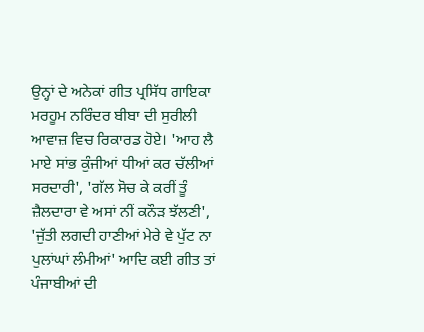ਉਨ੍ਹਾਂ ਦੇ ਅਨੇਕਾਂ ਗੀਤ ਪ੍ਰਸਿੱਧ ਗਾਇਕਾ ਮਰਹੂਮ ਨਰਿੰਦਰ ਬੀਬਾ ਦੀ ਸੁਰੀਲੀ ਆਵਾਜ਼ ਵਿਚ ਰਿਕਾਰਡ ਹੋਏ। 'ਆਹ ਲੈ ਮਾਏ ਸਾਂਭ ਕੁੰਜੀਆਂ ਧੀਆਂ ਕਰ ਚੱਲੀਆਂ ਸਰਦਾਰੀ', 'ਗੱਲ ਸੋਚ ਕੇ ਕਰੀਂ ਤੂੰ ਜ਼ੈਲਦਾਰਾ ਵੇ ਅਸਾਂ ਨੀਂ ਕਨੌੜ ਝੱਲਣੀ', 'ਜੁੱਤੀ ਲਗਦੀ ਹਾਣੀਆਂ ਮੇਰੇ ਵੇ ਪੁੱਟ ਨਾ ਪੁਲਾਂਘਾਂ ਲੰਮੀਆਂ' ਆਦਿ ਕਈ ਗੀਤ ਤਾਂ ਪੰਜਾਬੀਆਂ ਦੀ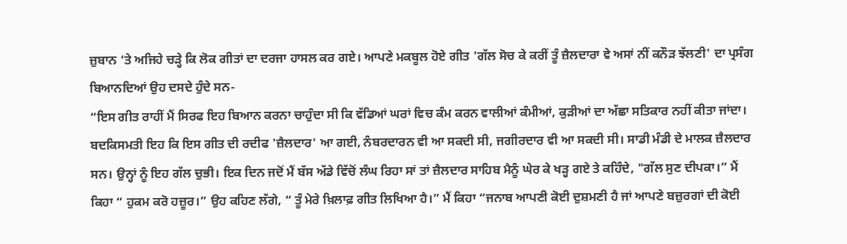ਜ਼ੁਬਾਨ ‘ਤੇ ਅਜਿਹੇ ਚੜ੍ਹੇ ਕਿ ਲੋਕ ਗੀਤਾਂ ਦਾ ਦਰਜਾ ਹਾਸਲ ਕਰ ਗਏ। ਆਪਣੇ ਮਕਬੂਲ ਹੋਏ ਗੀਤ 'ਗੱਲ ਸੋਚ ਕੇ ਕਰੀਂ ਤੂੰ ਜ਼ੈਲਦਾਰਾ ਵੇ ਅਸਾਂ ਨੀਂ ਕਨੌੜ ਝੱਲਣੀ' ਦਾ ਪ੍ਰਸੰਗ ਬਿਆਨਦਿਆਂ ਉਹ ਦਸਦੇ ਹੁੰਦੇ ਸਨ-
“ਇਸ ਗੀਤ ਰਾਹੀਂ ਮੈਂ ਸਿਰਫ ਇਹ ਬਿਆਨ ਕਰਨਾ ਚਾਹੁੰਦਾ ਸੀ ਕਿ ਵੱਡਿਆਂ ਘਰਾਂ ਵਿਚ ਕੰਮ ਕਰਨ ਵਾਲੀਆਂ ਕੰਮੀਆਂ, ਕੁੜੀਆਂ ਦਾ ਅੱਛਾ ਸਤਿਕਾਰ ਨਹੀਂ ਕੀਤਾ ਜਾਂਦਾ। ਬਦਕਿਸਮਤੀ ਇਹ ਕਿ ਇਸ ਗੀਤ ਦੀ ਰਦੀਫ 'ਜ਼ੈਲਦਾਰ' ਆ ਗਈ, ਨੰਬਰਦਾਰਨ ਵੀ ਆ ਸਕਦੀ ਸੀ, ਜਗੀਰਦਾਰ ਵੀ ਆ ਸਕਦੀ ਸੀ। ਸਾਡੀ ਮੰਡੀ ਦੇ ਮਾਲਕ ਜ਼ੈਲਦਾਰ ਸਨ। ਉਨ੍ਹਾਂ ਨੂੰ ਇਹ ਗੱਲ ਚੁਭੀ। ਇਕ ਦਿਨ ਜਦੋਂ ਮੈਂ ਬੱਸ ਅੱਡੇ ਵਿੱਚੋਂ ਲੰਘ ਰਿਹਾ ਸਾਂ ਤਾਂ ਜ਼ੈਲਦਾਰ ਸਾਹਿਬ ਮੈਨੂੰ ਘੇਰ ਕੇ ਖੜ੍ਹ ਗਏ ਤੇ ਕਹਿੰਦੇ, "ਗੱਲ ਸੁਣ ਦੀਪਕਾ।” ਮੈਂ ਕਿਹਾ “ ਹੁਕਮ ਕਰੋ ਹਜ਼ੂਰ।” ਉਹ ਕਹਿਣ ਲੱਗੇ, “ ਤੂੰ ਮੇਰੇ ਖ਼ਿਲਾਫ਼ ਗੀਤ ਲਿਖਿਆ ਹੈ।” ਮੈਂ ਕਿਹਾ “ਜਨਾਬ ਆਪਣੀ ਕੋਈ ਦੁਸ਼ਮਣੀ ਹੈ ਜਾਂ ਆਪਣੇ ਬਜ਼ੁਰਗਾਂ ਦੀ ਕੋਈ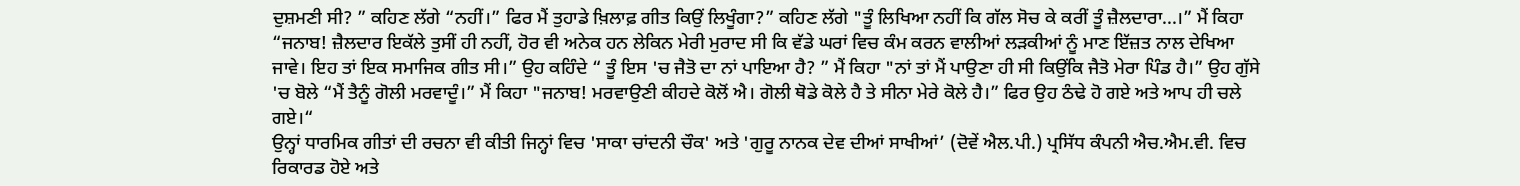ਦੁਸ਼ਮਣੀ ਸੀ? ” ਕਹਿਣ ਲੱਗੇ “ਨਹੀਂ।” ਫਿਰ ਮੈਂ ਤੁਹਾਡੇ ਖ਼ਿਲਾਫ਼ ਗੀਤ ਕਿਉਂ ਲਿਖੂੰਗਾ?” ਕਹਿਣ ਲੱਗੇ "ਤੂੰ ਲਿਖਿਆ ਨਹੀਂ ਕਿ ਗੱਲ ਸੋਚ ਕੇ ਕਰੀਂ ਤੂੰ ਜ਼ੈਲਦਾਰਾ...।” ਮੈਂ ਕਿਹਾ “ਜਨਾਬ! ਜ਼ੈਲਦਾਰ ਇਕੱਲੇ ਤੁਸੀਂ ਹੀ ਨਹੀਂ, ਹੋਰ ਵੀ ਅਨੇਕ ਹਨ ਲੇਕਿਨ ਮੇਰੀ ਮੁਰਾਦ ਸੀ ਕਿ ਵੱਡੇ ਘਰਾਂ ਵਿਚ ਕੰਮ ਕਰਨ ਵਾਲੀਆਂ ਲੜਕੀਆਂ ਨੂੰ ਮਾਣ ਇੱਜ਼ਤ ਨਾਲ ਦੇਖਿਆ ਜਾਵੇ। ਇਹ ਤਾਂ ਇਕ ਸਮਾਜਿਕ ਗੀਤ ਸੀ।” ਉਹ ਕਹਿੰਦੇ “ ਤੂੰ ਇਸ 'ਚ ਜੈਤੋ ਦਾ ਨਾਂ ਪਾਇਆ ਹੈ? ” ਮੈਂ ਕਿਹਾ "ਨਾਂ ਤਾਂ ਮੈਂ ਪਾਉਣਾ ਹੀ ਸੀ ਕਿਉਂਕਿ ਜੈਤੋ ਮੇਰਾ ਪਿੰਡ ਹੈ।” ਉਹ ਗੁੱਸੇ 'ਚ ਬੋਲੇ “ਮੈਂ ਤੈਨੂੰ ਗੋਲੀ ਮਰਵਾਦੂੰ।” ਮੈਂ ਕਿਹਾ "ਜਨਾਬ! ਮਰਵਾਉਣੀ ਕੀਹਦੇ ਕੋਲੋਂ ਐ। ਗੋਲੀ ਥੋਡੇ ਕੋਲੇ ਹੈ ਤੇ ਸੀਨਾ ਮੇਰੇ ਕੋਲੇ ਹੈ।” ਫਿਰ ਉਹ ਠੰਢੇ ਹੋ ਗਏ ਅਤੇ ਆਪ ਹੀ ਚਲੇ ਗਏ।“
ਉਨ੍ਹਾਂ ਧਾਰਮਿਕ ਗੀਤਾਂ ਦੀ ਰਚਨਾ ਵੀ ਕੀਤੀ ਜਿਨ੍ਹਾਂ ਵਿਚ 'ਸਾਕਾ ਚਾਂਦਨੀ ਚੌਕ' ਅਤੇ 'ਗੁਰੂ ਨਾਨਕ ਦੇਵ ਦੀਆਂ ਸਾਖੀਆਂ’ (ਦੋਵੇਂ ਐਲ.ਪੀ.) ਪ੍ਰਸਿੱਧ ਕੰਪਨੀ ਐਚ.ਐਮ.ਵੀ. ਵਿਚ ਰਿਕਾਰਡ ਹੋਏ ਅਤੇ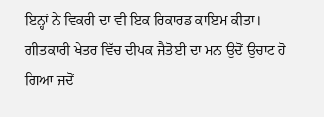ਇਨ੍ਹਾਂ ਨੇ ਵਿਕਰੀ ਦਾ ਵੀ ਇਕ ਰਿਕਾਰਡ ਕਾਇਮ ਕੀਤਾ। ਗੀਤਕਾਰੀ ਖੇਤਰ ਵਿੱਚ ਦੀਪਕ ਜੈਤੋਈ ਦਾ ਮਨ ਉਦੋਂ ਉਚਾਟ ਹੋ ਗਿਆ ਜਦੋਂ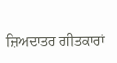ਜ਼ਿਅਦਾਤਰ ਗੀਤਕਾਰਾਂ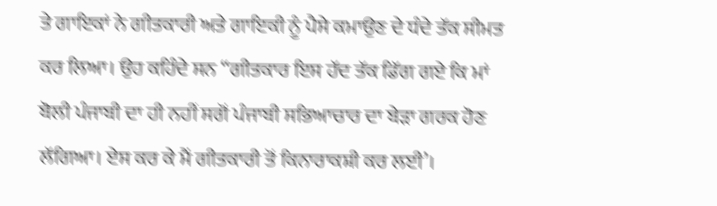ਤੇ ਗਾਇਕਾਂ ਨੇ ਗੀਤਕਾਰੀ ਅਤੇ ਗਾਇਕੀ ਨੂੰ ਪੈਸੇ ਕਮਾਉਣ ਦੇ ਧੰਦੇ ਤੱਕ ਸੀਮਤ ਕਰ ਲਿਆ। ਉਹ ਕਹਿੰਦੇ ਸਨ “ਗੀਤਕਾਰ ਇਸ ਹੱਦ ਤੱਕ ਡਿੱਗ ਗਏ ਕਿ ਮਾਂ ਬੋਲੀ ਪੰਜਾਬੀ ਦਾ ਹੀ ਨਹੀਂ ਸਗੋਂ ਪੰਜਾਬੀ ਸਭਿਆਚਾਰ ਦਾ ਬੇੜਾ ਗਰਕ ਹੋਣ ਲੱਗਿਆ। ਏਸ ਕਰ ਕੇ ਮੈਂ ਗੀਤਕਾਰੀ ਤੋਂ ਕਿਨਾਰਾਕਸ਼ੀ ਕਰ ਲਈ’।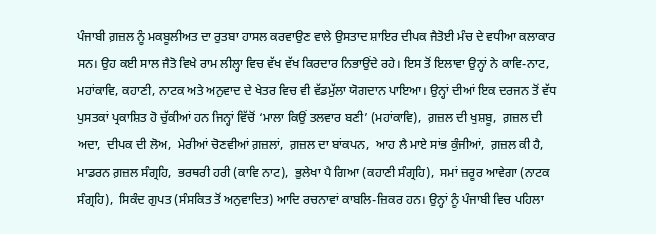ਪੰਜਾਬੀ ਗ਼ਜ਼ਲ ਨੂੰ ਮਕਬੂਲੀਅਤ ਦਾ ਰੁਤਬਾ ਹਾਸਲ ਕਰਵਾਉਣ ਵਾਲੇ ਉਸਤਾਦ ਸ਼ਾਇਰ ਦੀਪਕ ਜੈਤੋਈ ਮੰਚ ਦੇ ਵਧੀਆ ਕਲਾਕਾਰ ਸਨ। ਉਹ ਕਈ ਸਾਲ ਜੈਤੋ ਵਿਖੇ ਰਾਮ ਲੀਲ੍ਹਾ ਵਿਚ ਵੱਖ ਵੱਖ ਕਿਰਦਾਰ ਨਿਭਾਉਂਦੇ ਰਹੇ। ਇਸ ਤੋਂ ਇਲਾਵਾ ਉਨ੍ਹਾਂ ਨੇ ਕਾਵਿ-ਨਾਟ, ਮਹਾਂਕਾਵਿ, ਕਹਾਣੀ, ਨਾਟਕ ਅਤੇ ਅਨੁਵਾਦ ਦੇ ਖੇਤਰ ਵਿਚ ਵੀ ਵੱਡਮੁੱਲਾ ਯੋਗਦਾਨ ਪਾਇਆ। ਉਨ੍ਹਾਂ ਦੀਆਂ ਇਕ ਦਰਜਨ ਤੋਂ ਵੱਧ ਪੁਸਤਕਾਂ ਪ੍ਰਕਾਸ਼ਿਤ ਹੋ ਚੁੱਕੀਆਂ ਹਨ ਜਿਨ੍ਹਾਂ ਵਿੱਚੋਂ ‘ਮਾਲਾ ਕਿਉਂ ਤਲਵਾਰ ਬਣੀ’ (ਮਹਾਂਕਾਵਿ),  ਗ਼ਜ਼ਲ ਦੀ ਖੁਸ਼ਬੂ,  ਗ਼ਜ਼ਲ ਦੀ ਅਦਾ,  ਦੀਪਕ ਦੀ ਲੋਅ,  ਮੇਰੀਆਂ ਚੋਣਵੀਆਂ ਗ਼ਜ਼ਲਾਂ,  ਗ਼ਜ਼ਲ ਦਾ ਬਾਂਕਪਨ,  ਆਹ ਲੈ ਮਾਏ ਸਾਂਭ ਕੁੰਜੀਆਂ,  ਗ਼ਜ਼ਲ ਕੀ ਹੈ,  ਮਾਡਰਨ ਗ਼ਜ਼ਲ ਸੰਗ੍ਰਹਿ,  ਭਰਥਰੀ ਹਰੀ (ਕਾਵਿ ਨਾਟ),  ਭੁਲੇਖਾ ਪੈ ਗਿਆ (ਕਹਾਣੀ ਸੰਗ੍ਰਹਿ),  ਸਮਾਂ ਜ਼ਰੂਰ ਆਵੇਗਾ (ਨਾਟਕ ਸੰਗ੍ਰਹਿ),  ਸਿਕੰਦ ਗੁਪਤ (ਸੰਸਕਿਤ ਤੋਂ ਅਨੁਵਾਦਿਤ) ਆਦਿ ਰਚਨਾਵਾਂ ਕਾਬਲਿ-ਜ਼ਿਕਰ ਹਨ। ਉਨ੍ਹਾਂ ਨੂੰ ਪੰਜਾਬੀ ਵਿਚ ਪਹਿਲਾ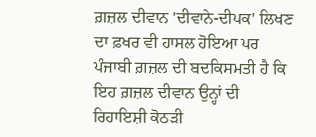ਗ਼ਜ਼ਲ ਦੀਵਾਨ 'ਦੀਵਾਨੇ-ਦੀਪਕ' ਲਿਖਣ ਦਾ ਫ਼ਖਰ ਵੀ ਹਾਸਲ ਹੋਇਆ ਪਰ ਪੰਜਾਬੀ ਗ਼ਜ਼ਲ ਦੀ ਬਦਕਿਸਮਤੀ ਹੈ ਕਿ ਇਹ ਗ਼ਜ਼ਲ ਦੀਵਾਨ ਉਨ੍ਹਾਂ ਦੀ ਰਿਹਾਇਸ਼ੀ ਕੋਠੜੀ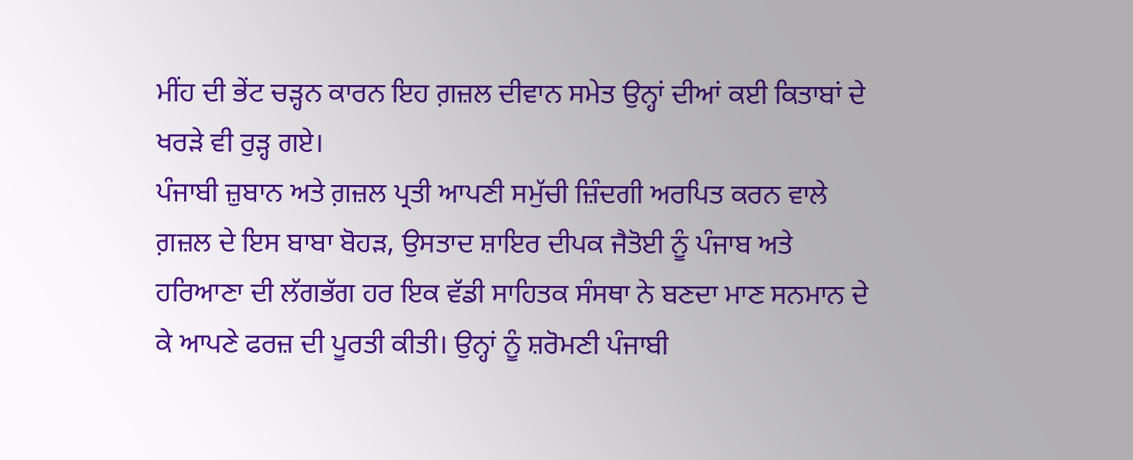ਮੀਂਹ ਦੀ ਭੇਂਟ ਚੜ੍ਹਨ ਕਾਰਨ ਇਹ ਗ਼ਜ਼ਲ ਦੀਵਾਨ ਸਮੇਤ ਉਨ੍ਹਾਂ ਦੀਆਂ ਕਈ ਕਿਤਾਬਾਂ ਦੇ ਖਰੜੇ ਵੀ ਰੁੜ੍ਹ ਗਏ।
ਪੰਜਾਬੀ ਜ਼ੁਬਾਨ ਅਤੇ ਗ਼ਜ਼ਲ ਪ੍ਰਤੀ ਆਪਣੀ ਸਮੁੱਚੀ ਜ਼ਿੰਦਗੀ ਅਰਪਿਤ ਕਰਨ ਵਾਲੇ ਗ਼ਜ਼ਲ ਦੇ ਇਸ ਬਾਬਾ ਬੋਹੜ, ਉਸਤਾਦ ਸ਼ਾਇਰ ਦੀਪਕ ਜੈਤੋਈ ਨੂੰ ਪੰਜਾਬ ਅਤੇ ਹਰਿਆਣਾ ਦੀ ਲੱਗਭੱਗ ਹਰ ਇਕ ਵੱਡੀ ਸਾਹਿਤਕ ਸੰਸਥਾ ਨੇ ਬਣਦਾ ਮਾਣ ਸਨਮਾਨ ਦੇ ਕੇ ਆਪਣੇ ਫਰਜ਼ ਦੀ ਪੂਰਤੀ ਕੀਤੀ। ਉਨ੍ਹਾਂ ਨੂੰ ਸ਼ਰੋਮਣੀ ਪੰਜਾਬੀ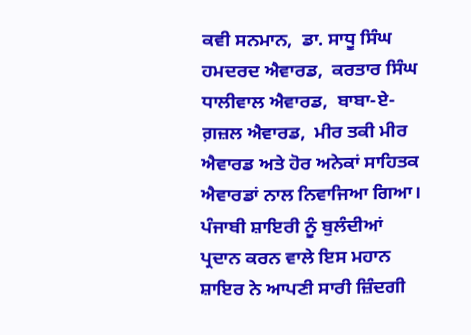ਕਵੀ ਸਨਮਾਨ,  ਡਾ. ਸਾਧੂ ਸਿੰਘ ਹਮਦਰਦ ਐਵਾਰਡ,  ਕਰਤਾਰ ਸਿੰਘ ਧਾਲੀਵਾਲ ਐਵਾਰਡ,  ਬਾਬਾ-ਏ-ਗ਼ਜ਼ਲ ਐਵਾਰਡ,  ਮੀਰ ਤਕੀ ਮੀਰ ਐਵਾਰਡ ਅਤੇ ਹੋਰ ਅਨੇਕਾਂ ਸਾਹਿਤਕ ਐਵਾਰਡਾਂ ਨਾਲ ਨਿਵਾਜਿਆ ਗਿਆ।
ਪੰਜਾਬੀ ਸ਼ਾਇਰੀ ਨੂੰ ਬੁਲੰਦੀਆਂ ਪ੍ਰਦਾਨ ਕਰਨ ਵਾਲੇ ਇਸ ਮਹਾਨ ਸ਼ਾਇਰ ਨੇ ਆਪਣੀ ਸਾਰੀ ਜ਼ਿੰਦਗੀ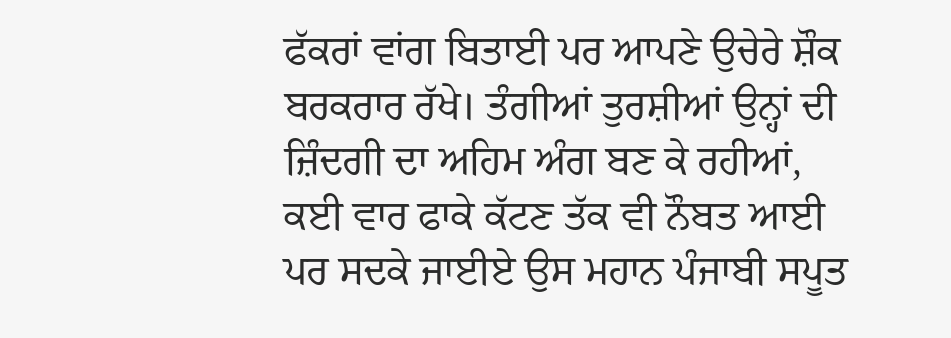ਫੱਕਰਾਂ ਵਾਂਗ ਬਿਤਾਈ ਪਰ ਆਪਣੇ ਉਚੇਰੇ ਸ਼ੌਕ ਬਰਕਰਾਰ ਰੱਖੇ। ਤੰਗੀਆਂ ਤੁਰਸ਼ੀਆਂ ਉਨ੍ਹਾਂ ਦੀ ਜ਼ਿੰਦਗੀ ਦਾ ਅਹਿਮ ਅੰਗ ਬਣ ਕੇ ਰਹੀਆਂ,  ਕਈ ਵਾਰ ਫਾਕੇ ਕੱਟਣ ਤੱਕ ਵੀ ਨੌਬਤ ਆਈ ਪਰ ਸਦਕੇ ਜਾਈਏ ਉਸ ਮਹਾਨ ਪੰਜਾਬੀ ਸਪੂਤ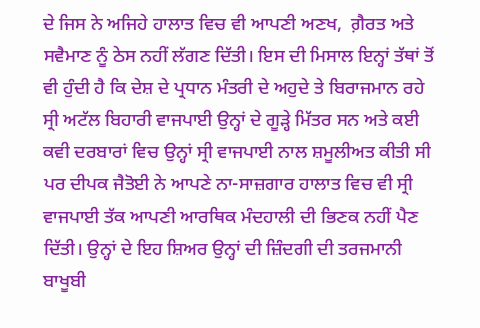ਦੇ ਜਿਸ ਨੇ ਅਜਿਹੇ ਹਾਲਾਤ ਵਿਚ ਵੀ ਆਪਣੀ ਅਣਖ,  ਗ਼ੈਰਤ ਅਤੇ ਸਵੈਮਾਣ ਨੂੰ ਠੇਸ ਨਹੀਂ ਲੱਗਣ ਦਿੱਤੀ। ਇਸ ਦੀ ਮਿਸਾਲ ਇਨ੍ਹਾਂ ਤੱਥਾਂ ਤੋਂ ਵੀ ਹੁੰਦੀ ਹੈ ਕਿ ਦੇਸ਼ ਦੇ ਪ੍ਰਧਾਨ ਮੰਤਰੀ ਦੇ ਅਹੁਦੇ ਤੇ ਬਿਰਾਜਮਾਨ ਰਹੇ ਸ੍ਰੀ ਅਟੱਲ ਬਿਹਾਰੀ ਵਾਜਪਾਈ ਉਨ੍ਹਾਂ ਦੇ ਗੂੜ੍ਹੇ ਮਿੱਤਰ ਸਨ ਅਤੇ ਕਈ ਕਵੀ ਦਰਬਾਰਾਂ ਵਿਚ ਉਨ੍ਹਾਂ ਸ੍ਰੀ ਵਾਜਪਾਈ ਨਾਲ ਸ਼ਮੂਲੀਅਤ ਕੀਤੀ ਸੀ ਪਰ ਦੀਪਕ ਜੈਤੋਈ ਨੇ ਆਪਣੇ ਨਾ-ਸਾਜ਼ਗਾਰ ਹਾਲਾਤ ਵਿਚ ਵੀ ਸ੍ਰੀ ਵਾਜਪਾਈ ਤੱਕ ਆਪਣੀ ਆਰਥਿਕ ਮੰਦਹਾਲੀ ਦੀ ਭਿਣਕ ਨਹੀਂ ਪੈਣ ਦਿੱਤੀ। ਉਨ੍ਹਾਂ ਦੇ ਇਹ ਸ਼ਿਅਰ ਉਨ੍ਹਾਂ ਦੀ ਜ਼ਿੰਦਗੀ ਦੀ ਤਰਜਮਾਨੀ ਬਾਖੂਬੀ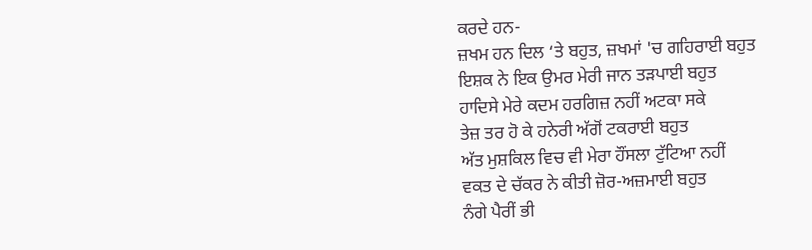ਕਰਦੇ ਹਨ-
ਜ਼ਖਮ ਹਨ ਦਿਲ ‘ਤੇ ਬਹੁਤ, ਜ਼ਖਮਾਂ 'ਚ ਗਹਿਰਾਈ ਬਹੁਤ
ਇਸ਼ਕ ਨੇ ਇਕ ਉਮਰ ਮੇਰੀ ਜਾਨ ਤੜਪਾਈ ਬਹੁਤ
ਹਾਦਿਸੇ ਮੇਰੇ ਕਦਮ ਹਰਗਿਜ਼ ਨਹੀਂ ਅਟਕਾ ਸਕੇ
ਤੇਜ਼ ਤਰ ਹੋ ਕੇ ਹਨੇਰੀ ਅੱਗੋਂ ਟਕਰਾਈ ਬਹੁਤ
ਅੱਤ ਮੁਸ਼ਕਿਲ ਵਿਚ ਵੀ ਮੇਰਾ ਹੌਂਸਲਾ ਟੁੱਟਿਆ ਨਹੀਂ
ਵਕਤ ਦੇ ਚੱਕਰ ਨੇ ਕੀਤੀ ਜ਼ੋਰ-ਅਜ਼ਮਾਈ ਬਹੁਤ
ਨੰਗੇ ਪੈਰੀਂ ਭੀ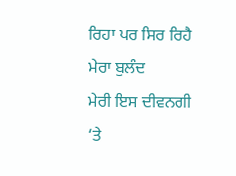ਰਿਹਾ ਪਰ ਸਿਰ ਰਿਹੈ ਮੇਰਾ ਬੁਲੰਦ
ਮੇਰੀ ਇਸ ਦੀਵਨਗੀ ‘ਤੇ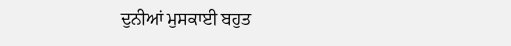ਦੁਨੀਆਂ ਮੁਸਕਾਈ ਬਹੁਤ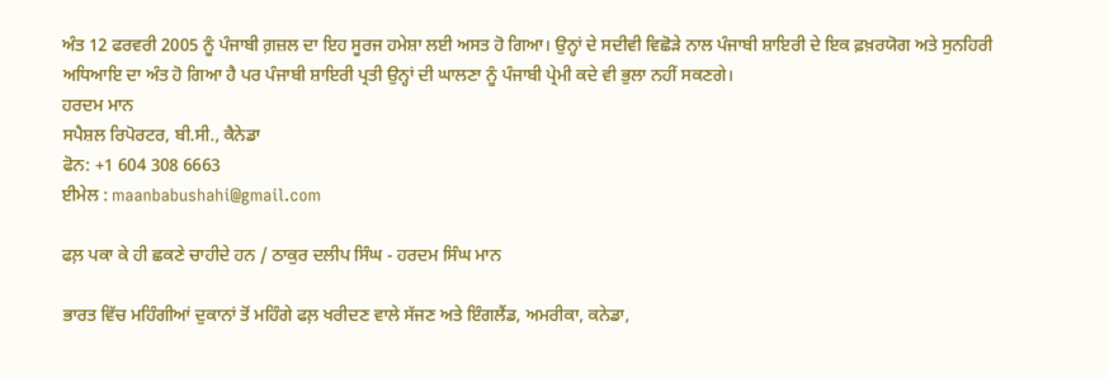ਅੰਤ 12 ਫਰਵਰੀ 2005 ਨੂੰ ਪੰਜਾਬੀ ਗ਼ਜ਼ਲ ਦਾ ਇਹ ਸੂਰਜ ਹਮੇਸ਼ਾ ਲਈ ਅਸਤ ਹੋ ਗਿਆ। ਉਨ੍ਹਾਂ ਦੇ ਸਦੀਵੀ ਵਿਛੋੜੇ ਨਾਲ ਪੰਜਾਬੀ ਸ਼ਾਇਰੀ ਦੇ ਇਕ ਫ਼ਖ਼ਰਯੋਗ ਅਤੇ ਸੁਨਹਿਰੀ ਅਧਿਆਇ ਦਾ ਅੰਤ ਹੋ ਗਿਆ ਹੈ ਪਰ ਪੰਜਾਬੀ ਸ਼ਾਇਰੀ ਪ੍ਰਤੀ ਉਨ੍ਹਾਂ ਦੀ ਘਾਲਣਾ ਨੂੰ ਪੰਜਾਬੀ ਪ੍ਰੇਮੀ ਕਦੇ ਵੀ ਭੁਲਾ ਨਹੀਂ ਸਕਣਗੇ।
ਹਰਦਮ ਮਾਨ
ਸਪੈਸ਼ਲ ਰਿਪੋਰਟਰ, ਬੀ.ਸੀ., ਕੈਨੇਡਾ
ਫੋਨ: +1 604 308 6663
ਈਮੇਲ : maanbabushahi@gmail.com

ਫਲ਼ ਪਕਾ ਕੇ ਹੀ ਛਕਣੇ ਚਾਹੀਦੇ ਹਨ / ਠਾਕੁਰ ਦਲੀਪ ਸਿੰਘ - ਹਰਦਮ ਸਿੰਘ ਮਾਨ

ਭਾਰਤ ਵਿੱਚ ਮਹਿੰਗੀਆਂ ਦੁਕਾਨਾਂ ਤੋਂ ਮਹਿੰਗੇ ਫਲ਼ ਖਰੀਦਣ ਵਾਲੇ ਸੱਜਣ ਅਤੇ ਇੰਗਲੈਂਡ, ਅਮਰੀਕਾ, ਕਨੇਡਾ,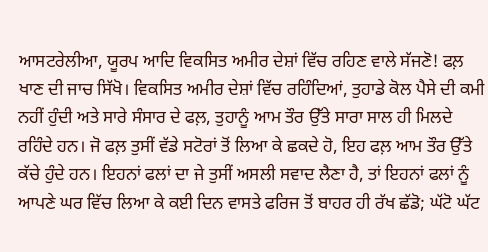ਆਸਟਰੇਲੀਆ, ਯੂਰਪ ਆਦਿ ਵਿਕਸਿਤ ਅਮੀਰ ਦੇਸ਼ਾਂ ਵਿੱਚ ਰਹਿਣ ਵਾਲੇ ਸੱਜਣੋ! ਫਲ਼ ਖਾਣ ਦੀ ਜਾਚ ਸਿੱਖੋ। ਵਿਕਸਿਤ ਅਮੀਰ ਦੇਸ਼ਾਂ ਵਿੱਚ ਰਹਿੰਦਿਆਂ, ਤੁਹਾਡੇ ਕੋਲ ਪੈਸੇ ਦੀ ਕਮੀ ਨਹੀਂ ਹੁੰਦੀ ਅਤੇ ਸਾਰੇ ਸੰਸਾਰ ਦੇ ਫਲ਼, ਤੁਹਾਨੂੰ ਆਮ ਤੌਰ ਉੱਤੇ ਸਾਰਾ ਸਾਲ ਹੀ ਮਿਲਦੇ ਰਹਿੰਦੇ ਹਨ। ਜੋ ਫਲ਼ ਤੁਸੀਂ ਵੱਡੇ ਸਟੋਰਾਂ ਤੋਂ ਲਿਆ ਕੇ ਛਕਦੇ ਹੋ, ਇਹ ਫਲ਼ ਆਮ ਤੌਰ ਉੱਤੇ ਕੱਚੇ ਹੁੰਦੇ ਹਨ। ਇਹਨਾਂ ਫਲਾਂ ਦਾ ਜੇ ਤੁਸੀਂ ਅਸਲੀ ਸਵਾਦ ਲੈਣਾ ਹੈ, ਤਾਂ ਇਹਨਾਂ ਫਲਾਂ ਨੂੰ ਆਪਣੇ ਘਰ ਵਿੱਚ ਲਿਆ ਕੇ ਕਈ ਦਿਨ ਵਾਸਤੇ ਫਰਿਜ ਤੋਂ ਬਾਹਰ ਹੀ ਰੱਖ ਛੱਡੋ; ਘੱਟੋ ਘੱਟ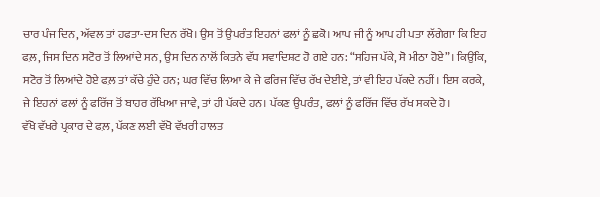ਚਾਰ ਪੰਜ ਦਿਨ, ਅੱਵਲ ਤਾਂ ਹਫਤਾ-ਦਸ ਦਿਨ ਰੱਖੋ। ਉਸ ਤੋਂ ਉਪਰੰਤ ਇਹਨਾਂ ਫਲਾਂ ਨੂੰ ਛਕੋ। ਆਪ ਜੀ ਨੂੰ ਆਪ ਹੀ ਪਤਾ ਲੱਗੇਗਾ ਕਿ ਇਹ ਫਲ਼, ਜਿਸ ਦਿਨ ਸਟੋਰ ਤੋਂ ਲਿਆਂਦੇ ਸਨ, ਉਸ ਦਿਨ ਨਾਲੋਂ ਕਿਤਨੇ ਵੱਧ ਸਵਾਦਿਸ਼ਟ ਹੋ ਗਏ ਹਨ: “ਸਹਿਜ ਪੱਕੇ, ਸੋ ਮੀਠਾ ਹੋਏ”। ਕਿਉਂਕਿ, ਸਟੋਰ ਤੋਂ ਲਿਆਂਦੇ ਹੋਏ ਫਲ਼ ਤਾਂ ਕੱਚੇ ਹੁੰਦੇ ਹਨ; ਘਰ ਵਿੱਚ ਲਿਆ ਕੇ ਜੇ ਫਰਿਜ ਵਿੱਚ ਰੱਖ ਦੇਈਏ, ਤਾਂ ਵੀ ਇਹ ਪੱਕਦੇ ਨਹੀਂ। ਇਸ ਕਰਕੇ, ਜੇ ਇਹਨਾਂ ਫਲਾਂ ਨੂੰ ਫਰਿੱਜ ਤੋਂ ਬਾਹਰ ਰੱਖਿਆ ਜਾਵੇ, ਤਾਂ ਹੀ ਪੱਕਦੇ ਹਨ। ਪੱਕਣ ਉਪਰੰਤ, ਫਲਾਂ ਨੂੰ ਫਰਿੱਜ ਵਿੱਚ ਰੱਖ ਸਕਦੇ ਹੋ।
ਵੱਖੋ ਵੱਖਰੇ ਪ੍ਰਕਾਰ ਦੇ ਫਲ਼, ਪੱਕਣ ਲਈ ਵੱਖੋ ਵੱਖਰੀ ਹਾਲਤ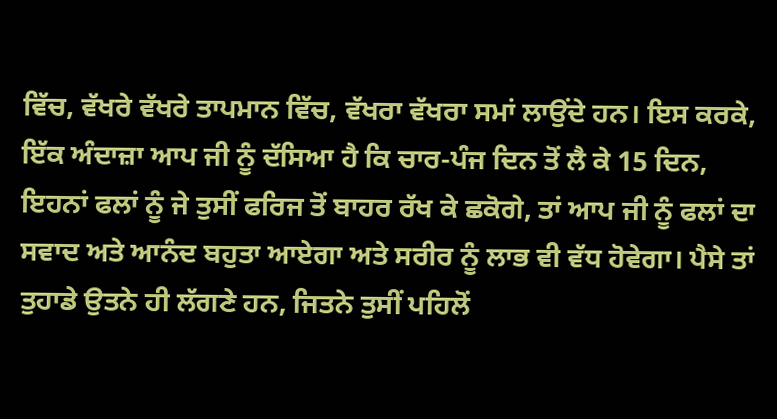ਵਿੱਚ, ਵੱਖਰੇ ਵੱਖਰੇ ਤਾਪਮਾਨ ਵਿੱਚ, ਵੱਖਰਾ ਵੱਖਰਾ ਸਮਾਂ ਲਾਉਂਦੇ ਹਨ। ਇਸ ਕਰਕੇ, ਇੱਕ ਅੰਦਾਜ਼ਾ ਆਪ ਜੀ ਨੂੰ ਦੱਸਿਆ ਹੈ ਕਿ ਚਾਰ-ਪੰਜ ਦਿਨ ਤੋਂ ਲੈ ਕੇ 15 ਦਿਨ, ਇਹਨਾਂ ਫਲਾਂ ਨੂੰ ਜੇ ਤੁਸੀਂ ਫਰਿਜ ਤੋਂ ਬਾਹਰ ਰੱਖ ਕੇ ਛਕੋਗੇ, ਤਾਂ ਆਪ ਜੀ ਨੂੰ ਫਲਾਂ ਦਾ ਸਵਾਦ ਅਤੇ ਆਨੰਦ ਬਹੁਤਾ ਆਏਗਾ ਅਤੇ ਸਰੀਰ ਨੂੰ ਲਾਭ ਵੀ ਵੱਧ ਹੋਵੇਗਾ। ਪੈਸੇ ਤਾਂ ਤੁਹਾਡੇ ਉਤਨੇ ਹੀ ਲੱਗਣੇ ਹਨ, ਜਿਤਨੇ ਤੁਸੀਂ ਪਹਿਲੋਂ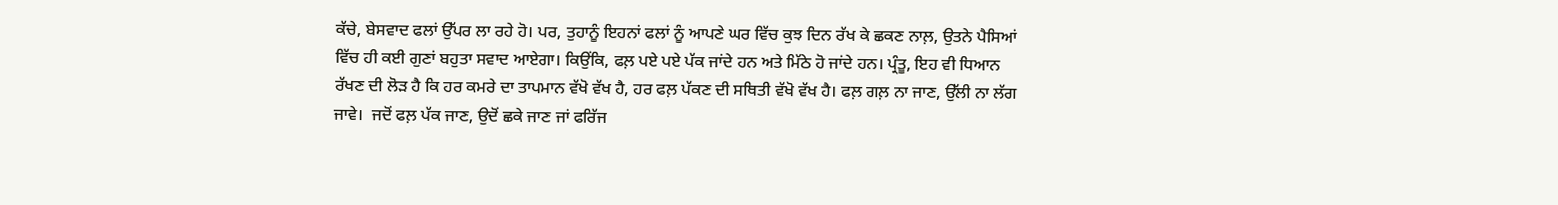ਕੱਚੇ, ਬੇਸਵਾਦ ਫਲਾਂ ਉੱਪਰ ਲਾ ਰਹੇ ਹੋ। ਪਰ, ਤੁਹਾਨੂੰ ਇਹਨਾਂ ਫਲਾਂ ਨੂੰ ਆਪਣੇ ਘਰ ਵਿੱਚ ਕੁਝ ਦਿਨ ਰੱਖ ਕੇ ਛਕਣ ਨਾਲ਼, ਉਤਨੇ ਪੈਸਿਆਂ ਵਿੱਚ ਹੀ ਕਈ ਗੁਣਾਂ ਬਹੁਤਾ ਸਵਾਦ ਆਏਗਾ। ਕਿਉਂਕਿ, ਫਲ਼ ਪਏ ਪਏ ਪੱਕ ਜਾਂਦੇ ਹਨ ਅਤੇ ਮਿੱਠੇ ਹੋ ਜਾਂਦੇ ਹਨ। ਪ੍ਰੰਤੂ, ਇਹ ਵੀ ਧਿਆਨ ਰੱਖਣ ਦੀ ਲੋੜ ਹੈ ਕਿ ਹਰ ਕਮਰੇ ਦਾ ਤਾਪਮਾਨ ਵੱਖੋ ਵੱਖ ਹੈ, ਹਰ ਫਲ਼ ਪੱਕਣ ਦੀ ਸਥਿਤੀ ਵੱਖੋ ਵੱਖ ਹੈ। ਫਲ਼ ਗਲ਼ ਨਾ ਜਾਣ, ਉੱਲੀ ਨਾ ਲੱਗ ਜਾਵੇ।  ਜਦੋਂ ਫਲ਼ ਪੱਕ ਜਾਣ, ਉਦੋਂ ਛਕੇ ਜਾਣ ਜਾਂ ਫਰਿੱਜ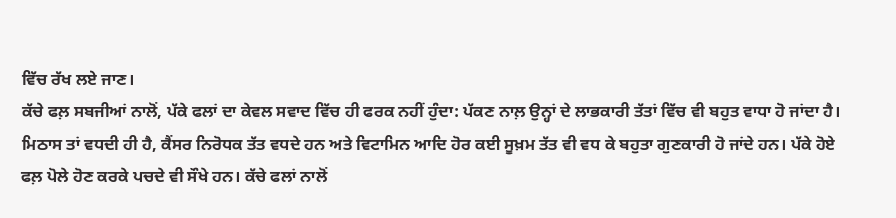ਵਿੱਚ ਰੱਖ ਲਏ ਜਾਣ।
ਕੱਚੇ ਫਲ਼ ਸਬਜੀਆਂ ਨਾਲੋਂ, ਪੱਕੇ ਫਲਾਂ ਦਾ ਕੇਵਲ ਸਵਾਦ ਵਿੱਚ ਹੀ ਫਰਕ ਨਹੀਂ ਹੁੰਦਾ: ਪੱਕਣ ਨਾਲ਼ ਉਨ੍ਹਾਂ ਦੇ ਲਾਭਕਾਰੀ ਤੱਤਾਂ ਵਿੱਚ ਵੀ ਬਹੁਤ ਵਾਧਾ ਹੋ ਜਾਂਦਾ ਹੈ। ਮਿਠਾਸ ਤਾਂ ਵਧਦੀ ਹੀ ਹੈ, ਕੈਂਸਰ ਨਿਰੋਧਕ ਤੱਤ ਵਧਦੇ ਹਨ ਅਤੇ ਵਿਟਾਮਿਨ ਆਦਿ ਹੋਰ ਕਈ ਸੂਖ਼ਮ ਤੱਤ ਵੀ ਵਧ ਕੇ ਬਹੁਤਾ ਗੁਣਕਾਰੀ ਹੋ ਜਾਂਦੇ ਹਨ। ਪੱਕੇ ਹੋਏ ਫਲ਼ ਪੋਲੇ ਹੋਣ ਕਰਕੇ ਪਚਦੇ ਵੀ ਸੌਖੇ ਹਨ। ਕੱਚੇ ਫਲਾਂ ਨਾਲੋਂ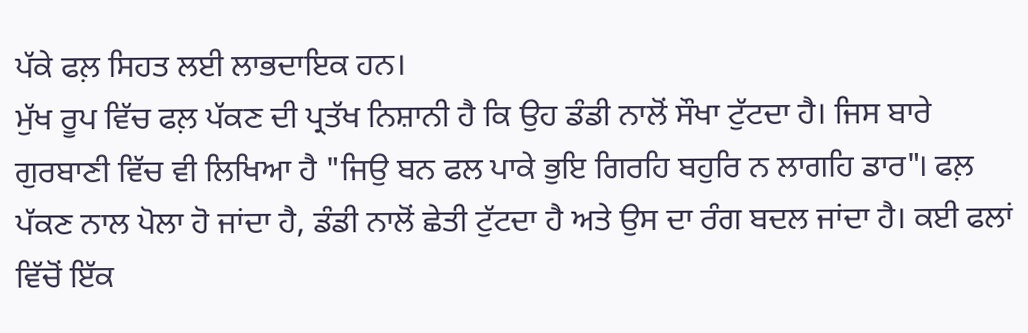ਪੱਕੇ ਫਲ਼ ਸਿਹਤ ਲਈ ਲਾਭਦਾਇਕ ਹਨ।
ਮੁੱਖ ਰੂਪ ਵਿੱਚ ਫਲ਼ ਪੱਕਣ ਦੀ ਪ੍ਰਤੱਖ ਨਿਸ਼ਾਨੀ ਹੈ ਕਿ ਉਹ ਡੰਡੀ ਨਾਲੋਂ ਸੌਖਾ ਟੁੱਟਦਾ ਹੈ। ਜਿਸ ਬਾਰੇ ਗੁਰਬਾਣੀ ਵਿੱਚ ਵੀ ਲਿਖਿਆ ਹੈ "ਜਿਉ ਬਨ ਫਲ ਪਾਕੇ ਭੁਇ ਗਿਰਹਿ ਬਹੁਰਿ ਨ ਲਾਗਹਿ ਡਾਰ"। ਫਲ਼ ਪੱਕਣ ਨਾਲ ਪੋਲਾ ਹੋ ਜਾਂਦਾ ਹੈ, ਡੰਡੀ ਨਾਲੋਂ ਛੇਤੀ ਟੁੱਟਦਾ ਹੈ ਅਤੇ ਉਸ ਦਾ ਰੰਗ ਬਦਲ ਜਾਂਦਾ ਹੈ। ਕਈ ਫਲਾਂ ਵਿੱਚੋਂ ਇੱਕ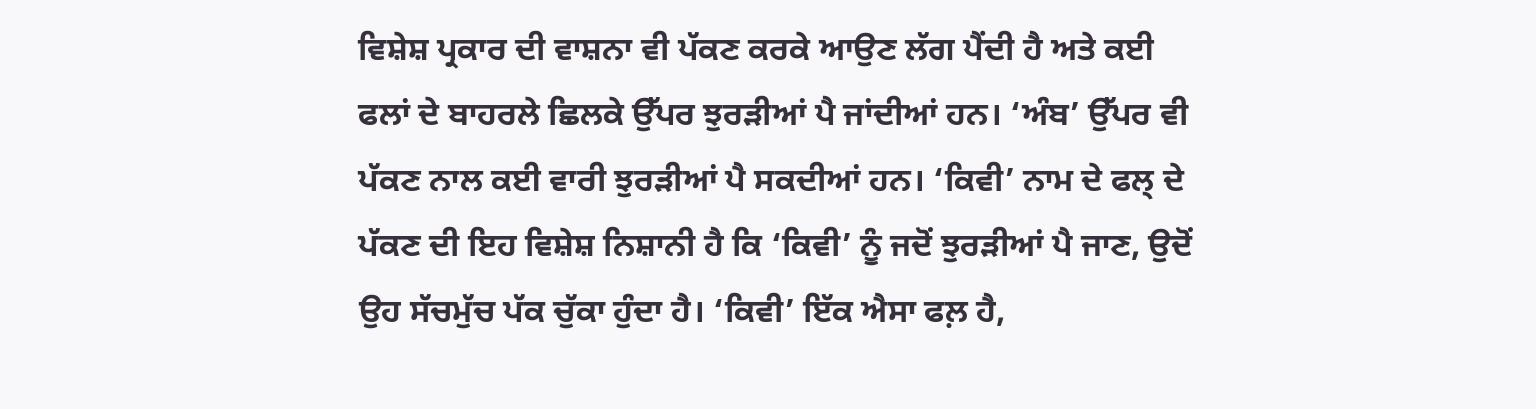ਵਿਸ਼ੇਸ਼ ਪ੍ਰਕਾਰ ਦੀ ਵਾਸ਼ਨਾ ਵੀ ਪੱਕਣ ਕਰਕੇ ਆਉਣ ਲੱਗ ਪੈਂਦੀ ਹੈ ਅਤੇ ਕਈ ਫਲਾਂ ਦੇ ਬਾਹਰਲੇ ਛਿਲਕੇ ਉੱਪਰ ਝੁਰੜੀਆਂ ਪੈ ਜਾਂਦੀਆਂ ਹਨ। ‘ਅੰਬ’ ਉੱਪਰ ਵੀ ਪੱਕਣ ਨਾਲ ਕਈ ਵਾਰੀ ਝੁਰੜੀਆਂ ਪੈ ਸਕਦੀਆਂ ਹਨ। ‘ਕਿਵੀ’ ਨਾਮ ਦੇ ਫਲ੍ ਦੇ ਪੱਕਣ ਦੀ ਇਹ ਵਿਸ਼ੇਸ਼ ਨਿਸ਼ਾਨੀ ਹੈ ਕਿ ‘ਕਿਵੀ’ ਨੂੰ ਜਦੋਂ ਝੁਰੜੀਆਂ ਪੈ ਜਾਣ, ਉਦੋਂ ਉਹ ਸੱਚਮੁੱਚ ਪੱਕ ਚੁੱਕਾ ਹੁੰਦਾ ਹੈ। ‘ਕਿਵੀ’ ਇੱਕ ਐਸਾ ਫਲ਼ ਹੈ,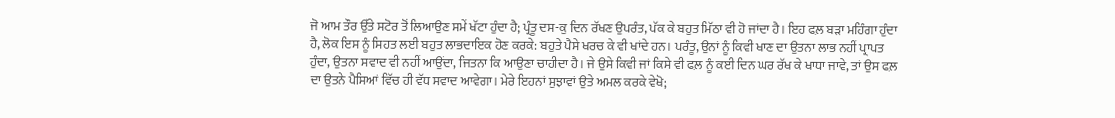ਜੋ ਆਮ ਤੌਰ ਉੱਤੇ ਸਟੋਰ ਤੋਂ ਲਿਆਉਣ ਸਮੇਂ ਖੱਟਾ ਹੁੰਦਾ ਹੈ; ਪ੍ਰੰਤੂ ਦਸ-ਕੁ ਦਿਨ ਰੱਖਣ ਉਪਰੰਤ, ਪੱਕ ਕੇ ਬਹੁਤ ਮਿੱਠਾ ਵੀ ਹੋ ਜਾਂਦਾ ਹੈ। ਇਹ ਫਲ਼ ਬੜਾ ਮਹਿੰਗਾ ਹੁੰਦਾ ਹੈ, ਲੋਕ ਇਸ ਨੂੰ ਸਿਹਤ ਲਈ ਬਹੁਤ ਲਾਭਦਾਇਕ ਹੋਣ ਕਰਕੇ: ਬਹੁਤੇ ਪੈਸੇ ਖਰਚ ਕੇ ਵੀ ਖਾਂਦੇ ਹਨ। ਪਰੰਤੂ, ਉਨਾਂ ਨੂੰ ਕਿਵੀ ਖਾਣ ਦਾ ਉਤਨਾ ਲਾਭ ਨਹੀਂ ਪ੍ਰਾਪਤ ਹੁੰਦਾ, ਉਤਨਾ ਸਵਾਦ ਵੀ ਨਹੀਂ ਆਉਂਦਾ, ਜਿਤਨਾ ਕਿ ਆਉਣਾ ਚਾਹੀਦਾ ਹੈ। ਜੇ ਉਸੇ ਕਿਵੀ ਜਾਂ ਕਿਸੇ ਵੀ ਫਲ਼ ਨੂੰ ਕਈ ਦਿਨ ਘਰ ਰੱਖ ਕੇ ਖਾਧਾ ਜਾਵੇ, ਤਾਂ ਉਸ ਫਲ਼ ਦਾ ਉਤਨੇ ਪੈਸਿਆਂ ਵਿੱਚ ਹੀ ਵੱਧ ਸਵਾਦ ਆਵੇਗਾ। ਮੇਰੇ ਇਹਨਾਂ ਸੁਝਾਵਾਂ ਉਤੇ ਅਮਲ ਕਰਕੇ ਵੇਖੋ;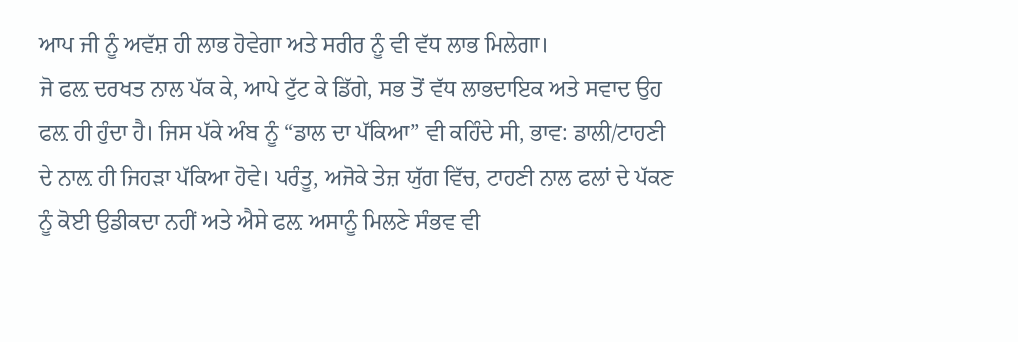ਆਪ ਜੀ ਨੂੰ ਅਵੱਸ਼ ਹੀ ਲਾਭ ਹੋਵੇਗਾ ਅਤੇ ਸਰੀਰ ਨੂੰ ਵੀ ਵੱਧ ਲਾਭ ਮਿਲੇਗਾ।
ਜੋ ਫਲ਼ ਦਰਖਤ ਨਾਲ ਪੱਕ ਕੇ, ਆਪੇ ਟੁੱਟ ਕੇ ਡਿੱਗੇ, ਸਭ ਤੋਂ ਵੱਧ ਲਾਭਦਾਇਕ ਅਤੇ ਸਵਾਦ ਉਹ ਫਲ਼ ਹੀ ਹੁੰਦਾ ਹੈ। ਜਿਸ ਪੱਕੇ ਅੰਬ ਨੂੰ “ਡਾਲ ਦਾ ਪੱਕਿਆ” ਵੀ ਕਹਿੰਦੇ ਸੀ, ਭਾਵ: ਡਾਲੀ/ਟਾਹਣੀ ਦੇ ਨਾਲ਼ ਹੀ ਜਿਹੜਾ ਪੱਕਿਆ ਹੋਵੇ। ਪਰੰਤੂ, ਅਜੋਕੇ ਤੇਜ਼ ਯੁੱਗ ਵਿੱਚ, ਟਾਹਣੀ ਨਾਲ ਫਲਾਂ ਦੇ ਪੱਕਣ ਨੂੰ ਕੋਈ ਉਡੀਕਦਾ ਨਹੀਂ ਅਤੇ ਐਸੇ ਫਲ਼ ਅਸਾਨੂੰ ਮਿਲਣੇ ਸੰਭਵ ਵੀ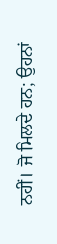ਨਹੀਂ। ਜੋ ਮਿਲਦੇ ਹਨ; ਉਹਨਾਂ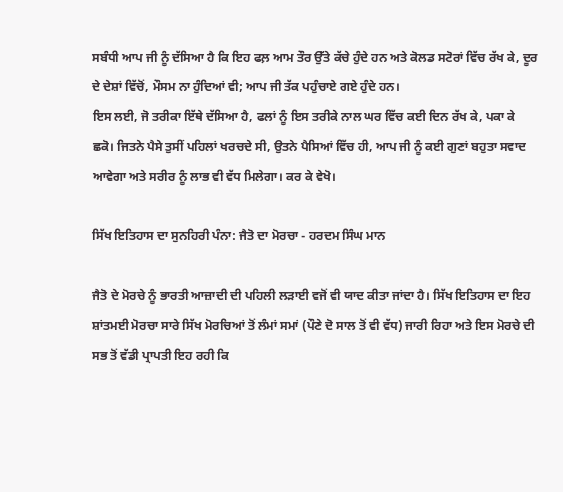ਸਬੰਧੀ ਆਪ ਜੀ ਨੂੰ ਦੱਸਿਆ ਹੈ ਕਿ ਇਹ ਫਲ਼ ਆਮ ਤੌਰ ਉੱਤੇ ਕੱਚੇ ਹੁੰਦੇ ਹਨ ਅਤੇ ਕੋਲਡ ਸਟੋਰਾਂ ਵਿੱਚ ਰੱਖ ਕੇ, ਦੂਰ ਦੇ ਦੇਸ਼ਾਂ ਵਿੱਚੋਂ, ਮੌਸਮ ਨਾ ਹੁੰਦਿਆਂ ਵੀ; ਆਪ ਜੀ ਤੱਕ ਪਹੁੰਚਾਏ ਗਏ ਹੁੰਦੇ ਹਨ।
ਇਸ ਲਈ, ਜੋ ਤਰੀਕਾ ਇੱਥੇ ਦੱਸਿਆ ਹੈ, ਫਲਾਂ ਨੂੰ ਇਸ ਤਰੀਕੇ ਨਾਲ ਘਰ ਵਿੱਚ ਕਈ ਦਿਨ ਰੱਖ ਕੇ, ਪਕਾ ਕੇ ਛਕੋ। ਜਿਤਨੇ ਪੈਸੇ ਤੁਸੀਂ ਪਹਿਲਾਂ ਖਰਚਦੇ ਸੀ, ਉਤਨੇ ਪੈਸਿਆਂ ਵਿੱਚ ਹੀ, ਆਪ ਜੀ ਨੂੰ ਕਈ ਗੁਣਾਂ ਬਹੁਤਾ ਸਵਾਦ ਆਵੇਗਾ ਅਤੇ ਸਰੀਰ ਨੂੰ ਲਾਭ ਵੀ ਵੱਧ ਮਿਲੇਗਾ। ਕਰ ਕੇ ਵੇਖੋ।

ਸਿੱਖ ਇਤਿਹਾਸ ਦਾ ਸੁਨਹਿਰੀ ਪੰਨਾ: ਜੈਤੋ ਦਾ ਮੋਰਚਾ - ਹਰਦਮ ਸਿੰਘ ਮਾਨ

ਜੈਤੋ ਦੇ ਮੋਰਚੇ ਨੂੰ ਭਾਰਤੀ ਆਜ਼ਾਦੀ ਦੀ ਪਹਿਲੀ ਲੜਾਈ ਵਜੋਂ ਵੀ ਯਾਦ ਕੀਤਾ ਜਾਂਦਾ ਹੈ। ਸਿੱਖ ਇਤਿਹਾਸ ਦਾ ਇਹ ਸ਼ਾਂਤਮਈ ਮੋਰਚਾ ਸਾਰੇ ਸਿੱਖ ਮੋਰਚਿਆਂ ਤੋਂ ਲੰਮਾਂ ਸਮਾਂ (ਪੌਣੇ ਦੋ ਸਾਲ ਤੋਂ ਵੀ ਵੱਧ) ਜਾਰੀ ਰਿਹਾ ਅਤੇ ਇਸ ਮੋਰਚੇ ਦੀ ਸਭ ਤੋਂ ਵੱਡੀ ਪ੍ਰਾਪਤੀ ਇਹ ਰਹੀ ਕਿ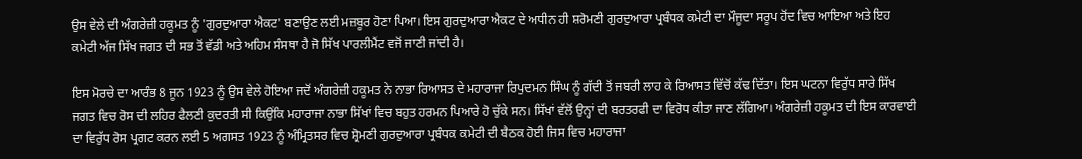ਉਸ ਵੇਲੇ ਦੀ ਅੰਗਰੇਜ਼ੀ ਹਕੂਮਤ ਨੂੰ 'ਗੁਰਦੁਆਰਾ ਐਕਟ' ਬਣਾਉਣ ਲਈ ਮਜ਼ਬੂਰ ਹੋਣਾ ਪਿਆ। ਇਸ ਗੁਰਦੁਆਰਾ ਐਕਟ ਦੇ ਅਧੀਨ ਹੀ ਸ਼ਰੋਮਣੀ ਗੁਰਦੁਆਰਾ ਪ੍ਰਬੰਧਕ ਕਮੇਟੀ ਦਾ ਮੌਜੂਦਾ ਸਰੂਪ ਹੋਂਦ ਵਿਚ ਆਇਆ ਅਤੇ ਇਹ ਕਮੇਟੀ ਅੱਜ ਸਿੱਖ ਜਗਤ ਦੀ ਸਭ ਤੋਂ ਵੱਡੀ ਅਤੇ ਅਹਿਮ ਸੰਸਥਾ ਹੈ ਜੋ ਸਿੱਖ ਪਾਰਲੀਮੈਂਟ ਵਜੋਂ ਜਾਣੀ ਜਾਂਦੀ ਹੈ।

ਇਸ ਮੋਰਚੇ ਦਾ ਆਰੰਭ 8 ਜੂਨ 1923 ਨੂੰ ਉਸ ਵੇਲੇ ਹੋਇਆ ਜਦੋਂ ਅੰਗਰੇਜ਼ੀ ਹਕੂਮਤ ਨੇ ਨਾਭਾ ਰਿਆਸਤ ਦੇ ਮਹਾਰਾਜਾ ਰਿਪੁਦਮਨ ਸਿੰਘ ਨੂੰ ਗੱਦੀ ਤੋਂ ਜਬਰੀ ਲਾਹ ਕੇ ਰਿਆਸਤ ਵਿੱਚੋਂ ਕੱਢ ਦਿੱਤਾ। ਇਸ ਘਟਨਾ ਵਿਰੁੱਧ ਸਾਰੇ ਸਿੱਖ ਜਗਤ ਵਿਚ ਰੋਸ ਦੀ ਲਹਿਰ ਫੈਲਣੀ ਕੁਦਰਤੀ ਸੀ ਕਿਉਂਕਿ ਮਹਾਰਾਜਾ ਨਾਭਾ ਸਿੱਖਾਂ ਵਿਚ ਬਹੁਤ ਹਰਮਨ ਪਿਆਰੇ ਹੋ ਚੁੱਕੇ ਸਨ। ਸਿੱਖਾਂ ਵੱਲੋਂ ਉਨ੍ਹਾਂ ਦੀ ਬਰਤਰਫੀ ਦਾ ਵਿਰੋਧ ਕੀਤਾ ਜਾਣ ਲੱਗਿਆ। ਅੰਗਰੇਜ਼ੀ ਹਕੂਮਤ ਦੀ ਇਸ ਕਾਰਵਾਈ ਦਾ ਵਿਰੁੱਧ ਰੋਸ ਪ੍ਰਗਟ ਕਰਨ ਲਈ 5 ਅਗਸਤ 1923 ਨੂੰ ਅੰਮ੍ਰਿਤਸਰ ਵਿਚ ਸ਼੍ਰੋਮਣੀ ਗੁਰਦੁਆਰਾ ਪ੍ਰਬੰਧਕ ਕਮੇਟੀ ਦੀ ਬੈਠਕ ਹੋਈ ਜਿਸ ਵਿਚ ਮਹਾਰਾਜਾ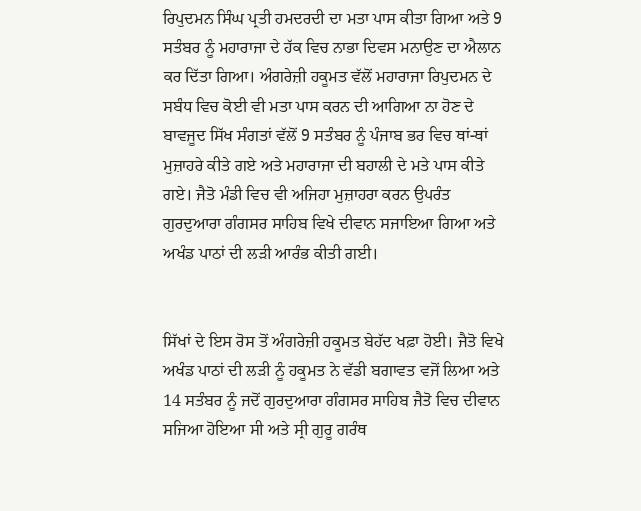ਰਿਪੁਦਮਨ ਸਿੰਘ ਪ੍ਰਤੀ ਹਮਦਰਦੀ ਦਾ ਮਤਾ ਪਾਸ ਕੀਤਾ ਗਿਆ ਅਤੇ 9 ਸਤੰਬਰ ਨੂੰ ਮਹਾਰਾਜਾ ਦੇ ਹੱਕ ਵਿਚ ਨਾਭਾ ਦਿਵਸ ਮਨਾਉਣ ਦਾ ਐਲਾਨ ਕਰ ਦਿੱਤਾ ਗਿਆ। ਅੰਗਰੇਜ਼ੀ ਹਕੂਮਤ ਵੱਲੋਂ ਮਹਾਰਾਜਾ ਰਿਪੁਦਮਨ ਦੇ ਸਬੰਧ ਵਿਚ ਕੋਈ ਵੀ ਮਤਾ ਪਾਸ ਕਰਨ ਦੀ ਆਗਿਆ ਨਾ ਹੋਣ ਦੇ ਬਾਵਜੂਦ ਸਿੱਖ ਸੰਗਤਾਂ ਵੱਲੋਂ 9 ਸਤੰਬਰ ਨੂੰ ਪੰਜਾਬ ਭਰ ਵਿਚ ਥਾਂ-ਥਾਂ ਮੁਜ਼ਾਹਰੇ ਕੀਤੇ ਗਏ ਅਤੇ ਮਹਾਰਾਜਾ ਦੀ ਬਹਾਲੀ ਦੇ ਮਤੇ ਪਾਸ ਕੀਤੇ ਗਏ। ਜੈਤੋ ਮੰਡੀ ਵਿਚ ਵੀ ਅਜਿਹਾ ਮੁਜ਼ਾਹਰਾ ਕਰਨ ਉਪਰੰਤ ਗੁਰਦੁਆਰਾ ਗੰਗਸਰ ਸਾਹਿਬ ਵਿਖੇ ਦੀਵਾਨ ਸਜਾਇਆ ਗਿਆ ਅਤੇ ਅਖੰਡ ਪਾਠਾਂ ਦੀ ਲੜੀ ਆਰੰਭ ਕੀਤੀ ਗਈ।


ਸਿੱਖਾਂ ਦੇ ਇਸ ਰੋਸ ਤੋਂ ਅੰਗਰੇਜ਼ੀ ਹਕੂਮਤ ਬੇਹੱਦ ਖਫ਼ਾ ਹੋਈ। ਜੈਤੋ ਵਿਖੇ ਅਖੰਡ ਪਾਠਾਂ ਦੀ ਲੜੀ ਨੂੰ ਹਕੂਮਤ ਨੇ ਵੱਡੀ ਬਗਾਵਤ ਵਜੋਂ ਲਿਆ ਅਤੇ 14 ਸਤੰਬਰ ਨੂੰ ਜਦੋਂ ਗੁਰਦੁਆਰਾ ਗੰਗਸਰ ਸਾਹਿਬ ਜੈਤੋ ਵਿਚ ਦੀਵਾਨ ਸਜਿਆ ਹੋਇਆ ਸੀ ਅਤੇ ਸ੍ਰੀ ਗੁਰੂ ਗਰੰਥ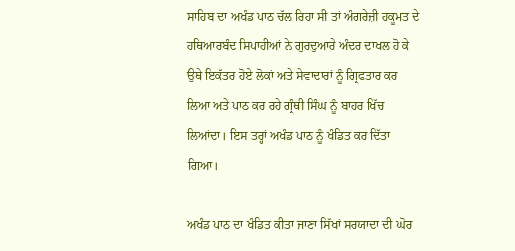ਸਾਹਿਬ ਦਾ ਅਖੰਡ ਪਾਠ ਚੱਲ ਰਿਹਾ ਸੀ ਤਾਂ ਅੰਗਰੇਜ਼ੀ ਹਕੂਮਤ ਦੇ ਹਥਿਆਰਬੰਦ ਸਿਪਾਹੀਆਂ ਨੇ ਗੁਰਦੁਆਰੇ ਅੰਦਰ ਦਾਖਲ ਹੋ ਕੇ ਉਥੇ ਇਕੱਤਰ ਹੋਏ ਲੋਕਾਂ ਅਤੇ ਸੇਵਾਦਾਰਾਂ ਨੂੰ ਗ੍ਰਿਫਤਾਰ ਕਰ ਲਿਆ ਅਤੇ ਪਾਠ ਕਰ ਰਹੇ ਗ੍ਰੰਥੀ ਸਿੰਘ ਨੂੰ ਬਾਹਰ ਖਿੱਚ ਲਿਆਂਦਾ। ਇਸ ਤਰ੍ਹਾਂ ਅਖੰਡ ਪਾਠ ਨੂੰ ਖੰਡਿਤ ਕਰ ਦਿੱਤਾ ਗਿਆ।

ਅਖੰਡ ਪਾਠ ਦਾ ਖੰਡਿਤ ਕੀਤਾ ਜਾਣਾ ਸਿੱਖਾਂ ਸਰਯਾਦਾ ਦੀ ਘੋਰ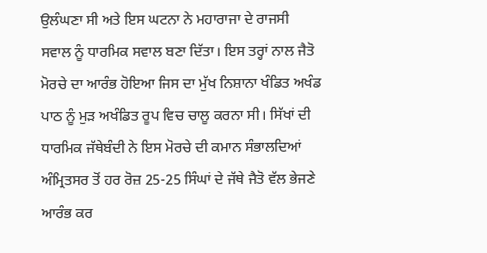ਉਲੰਘਣਾ ਸੀ ਅਤੇ ਇਸ ਘਟਨਾ ਨੇ ਮਹਾਰਾਜਾ ਦੇ ਰਾਜਸੀ ਸਵਾਲ ਨੂੰ ਧਾਰਮਿਕ ਸਵਾਲ ਬਣਾ ਦਿੱਤਾ। ਇਸ ਤਰ੍ਹਾਂ ਨਾਲ ਜੈਤੋ ਮੋਰਚੇ ਦਾ ਆਰੰਭ ਹੋਇਆ ਜਿਸ ਦਾ ਮੁੱਖ ਨਿਸ਼ਾਨਾ ਖੰਡਿਤ ਅਖੰਡ ਪਾਠ ਨੂੰ ਮੁੜ ਅਖੰਡਿਤ ਰੂਪ ਵਿਚ ਚਾਲੂ ਕਰਨਾ ਸੀ। ਸਿੱਖਾਂ ਦੀ ਧਾਰਮਿਕ ਜੱਥੇਬੰਦੀ ਨੇ ਇਸ ਮੋਰਚੇ ਦੀ ਕਮਾਨ ਸੰਭਾਲਦਿਆਂ ਅੰਮ੍ਰਿਤਸਰ ਤੋਂ ਹਰ ਰੋਜ਼ 25-25 ਸਿੰਘਾਂ ਦੇ ਜੱਥੇ ਜੈਤੋ ਵੱਲ ਭੇਜਣੇ ਆਰੰਭ ਕਰ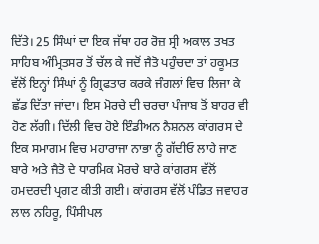ਦਿੱਤੇ। 25 ਸਿੰਘਾਂ ਦਾ ਇਕ ਜੱਥਾ ਹਰ ਰੋਜ਼ ਸ੍ਰੀ ਅਕਾਲ ਤਖਤ ਸਾਹਿਬ ਅੰਮ੍ਰਿਤਸਰ ਤੋਂ ਚੱਲ ਕੇ ਜਦੋਂ ਜੈਤੋ ਪਹੁੰਚਦਾ ਤਾਂ ਹਕੂਮਤ ਵੱਲੋਂ ਇਨ੍ਹਾਂ ਸਿੰਘਾਂ ਨੂੰ ਗ੍ਰਿਫਤਾਰ ਕਰਕੇ ਜੰਗਲਾਂ ਵਿਚ ਲਿਜਾ ਕੇ ਛੱਡ ਦਿੱਤਾ ਜਾਂਦਾ। ਇਸ ਮੋਰਚੇ ਦੀ ਚਰਚਾ ਪੰਜਾਬ ਤੋਂ ਬਾਹਰ ਵੀ ਹੋਣ ਲੱਗੀ। ਦਿੱਲੀ ਵਿਚ ਹੋਏ ਇੰਡੀਅਨ ਨੈਸ਼ਨਲ ਕਾਂਗਰਸ ਦੇ ਇਕ ਸਮਾਗਮ ਵਿਚ ਮਹਾਰਾਜਾ ਨਾਭਾ ਨੂੰ ਗੱਦੀਓ ਲਾਹੇ ਜਾਣ ਬਾਰੇ ਅਤੇ ਜੈਤੋ ਦੇ ਧਾਰਮਿਕ ਮੋਰਚੇ ਬਾਰੇ ਕਾਂਗਰਸ ਵੱਲੋਂ ਹਮਦਰਦੀ ਪ੍ਰਗਟ ਕੀਤੀ ਗਈ। ਕਾਂਗਰਸ ਵੱਲੋਂ ਪੰਡਿਤ ਜਵਾਹਰ ਲਾਲ ਨਹਿਰੂ, ਪਿੰਸੀਪਲ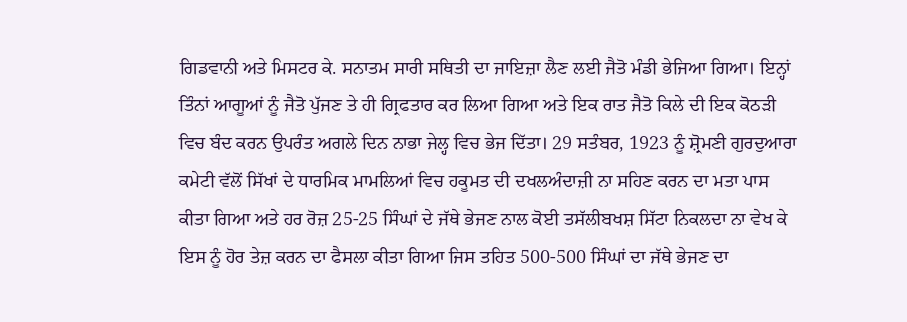ਗਿਡਵਾਨੀ ਅਤੇ ਮਿਸਟਰ ਕੇ. ਸਨਾਤਮ ਸਾਰੀ ਸਥਿਤੀ ਦਾ ਜਾਇਜ਼ਾ ਲੈਣ ਲਈ ਜੈਤੋ ਮੰਡੀ ਭੇਜਿਆ ਗਿਆ। ਇਨ੍ਹਾਂ ਤਿੰਨਾਂ ਆਗੂਆਂ ਨੂੰ ਜੈਤੋ ਪੁੱਜਣ ਤੇ ਹੀ ਗ੍ਰਿਫਤਾਰ ਕਰ ਲਿਆ ਗਿਆ ਅਤੇ ਇਕ ਰਾਤ ਜੈਤੋ ਕਿਲੇ ਦੀ ਇਕ ਕੋਠੜੀ ਵਿਚ ਬੰਦ ਕਰਨ ਉਪਰੰਤ ਅਗਲੇ ਦਿਨ ਨਾਭਾ ਜੇਲ੍ਹ ਵਿਚ ਭੇਜ ਦਿੱਤਾ। 29 ਸਤੰਬਰ, 1923 ਨੂੰ ਸ਼੍ਰੋਮਣੀ ਗੁਰਦੁਆਰਾ ਕਮੇਟੀ ਵੱਲੋਂ ਸਿੱਖਾਂ ਦੇ ਧਾਰਮਿਕ ਮਾਮਲਿਆਂ ਵਿਚ ਹਕੂਮਤ ਦੀ ਦਖਲਅੰਦਾਜ਼ੀ ਨਾ ਸਹਿਣ ਕਰਨ ਦਾ ਮਤਾ ਪਾਸ ਕੀਤਾ ਗਿਆ ਅਤੇ ਹਰ ਰੋਜ਼ 25-25 ਸਿੰਘਾਂ ਦੇ ਜੱਥੇ ਭੇਜਣ ਨਾਲ ਕੋਈ ਤਸੱਲੀਬਖਸ਼ ਸਿੱਟਾ ਨਿਕਲਦਾ ਨਾ ਵੇਖ ਕੇ ਇਸ ਨੂੰ ਹੋਰ ਤੇਜ਼ ਕਰਨ ਦਾ ਫੈਸਲਾ ਕੀਤਾ ਗਿਆ ਜਿਸ ਤਹਿਤ 500-500 ਸਿੰਘਾਂ ਦਾ ਜੱਥੇ ਭੇਜਣ ਦਾ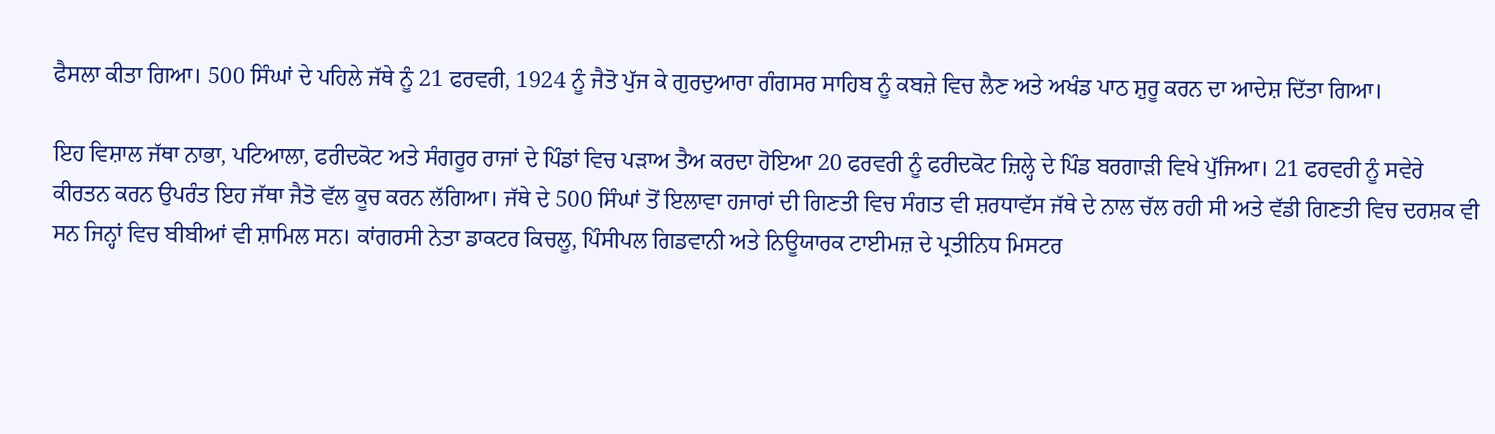ਫੈਸਲਾ ਕੀਤਾ ਗਿਆ। 500 ਸਿੰਘਾਂ ਦੇ ਪਹਿਲੇ ਜੱਥੇ ਨੂੰ 21 ਫਰਵਰੀ, 1924 ਨੂੰ ਜੈਤੋ ਪੁੱਜ ਕੇ ਗੁਰਦੁਆਰਾ ਗੰਗਸਰ ਸਾਹਿਬ ਨੂੰ ਕਬਜ਼ੇ ਵਿਚ ਲੈਣ ਅਤੇ ਅਖੰਡ ਪਾਠ ਸ਼ੁਰੂ ਕਰਨ ਦਾ ਆਦੇਸ਼ ਦਿੱਤਾ ਗਿਆ।

ਇਹ ਵਿਸ਼ਾਲ ਜੱਥਾ ਨਾਭਾ, ਪਟਿਆਲਾ, ਫਰੀਦਕੋਟ ਅਤੇ ਸੰਗਰੂਰ ਰਾਜਾਂ ਦੇ ਪਿੰਡਾਂ ਵਿਚ ਪੜਾਅ ਤੈਅ ਕਰਦਾ ਹੋਇਆ 20 ਫਰਵਰੀ ਨੂੰ ਫਰੀਦਕੋਟ ਜ਼ਿਲ੍ਹੇ ਦੇ ਪਿੰਡ ਬਰਗਾੜੀ ਵਿਖੇ ਪੁੱਜਿਆ। 21 ਫਰਵਰੀ ਨੂੰ ਸਵੇਰੇ ਕੀਰਤਨ ਕਰਨ ਉਪਰੰਤ ਇਹ ਜੱਥਾ ਜੈਤੋ ਵੱਲ ਕੂਚ ਕਰਨ ਲੱਗਿਆ। ਜੱਥੇ ਦੇ 500 ਸਿੰਘਾਂ ਤੋਂ ਇਲਾਵਾ ਹਜਾਰਾਂ ਦੀ ਗਿਣਤੀ ਵਿਚ ਸੰਗਤ ਵੀ ਸ਼ਰਧਾਵੱਸ ਜੱਥੇ ਦੇ ਨਾਲ ਚੱਲ ਰਹੀ ਸੀ ਅਤੇ ਵੱਡੀ ਗਿਣਤੀ ਵਿਚ ਦਰਸ਼ਕ ਵੀ ਸਨ ਜਿਨ੍ਹਾਂ ਵਿਚ ਬੀਬੀਆਂ ਵੀ ਸ਼ਾਮਿਲ ਸਨ। ਕਾਂਗਰਸੀ ਨੇਤਾ ਡਾਕਟਰ ਕਿਚਲੂ, ਪਿੰਸੀਪਲ ਗਿਡਵਾਨੀ ਅਤੇ ਨਿਊਯਾਰਕ ਟਾਈਮਜ਼ ਦੇ ਪ੍ਰਤੀਨਿਧ ਮਿਸਟਰ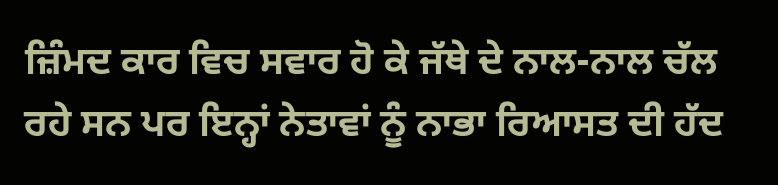ਜ਼ਿੰਮਦ ਕਾਰ ਵਿਚ ਸਵਾਰ ਹੋ ਕੇ ਜੱਥੇ ਦੇ ਨਾਲ-ਨਾਲ ਚੱਲ ਰਹੇ ਸਨ ਪਰ ਇਨ੍ਹਾਂ ਨੇਤਾਵਾਂ ਨੂੰ ਨਾਭਾ ਰਿਆਸਤ ਦੀ ਹੱਦ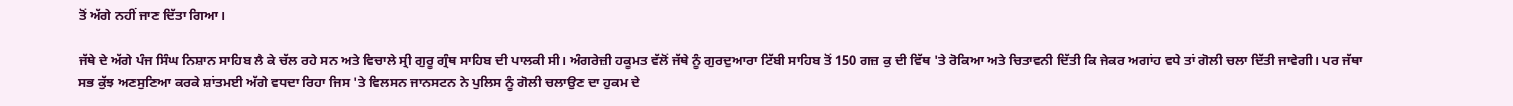ਤੋਂ ਅੱਗੇ ਨਹੀਂ ਜਾਣ ਦਿੱਤਾ ਗਿਆ।

ਜੱਥੇ ਦੇ ਅੱਗੇ ਪੰਜ ਸਿੰਘ ਨਿਸ਼ਾਨ ਸਾਹਿਬ ਲੈ ਕੇ ਚੱਲ ਰਹੇ ਸਨ ਅਤੇ ਵਿਚਾਲੇ ਸ੍ਰੀ ਗੁਰੂ ਗ੍ਰੰਥ ਸਾਹਿਬ ਦੀ ਪਾਲਕੀ ਸੀ। ਅੰਗਰੇਜ਼ੀ ਹਕੂਮਤ ਵੱਲੋਂ ਜੱਥੇ ਨੂੰ ਗੁਰਦੁਆਰਾ ਟਿੱਬੀ ਸਾਹਿਬ ਤੋਂ 150 ਗਜ਼ ਕੁ ਦੀ ਵਿੱਥ 'ਤੇ ਰੋਕਿਆ ਅਤੇ ਚਿਤਾਵਨੀ ਦਿੱਤੀ ਕਿ ਜੇਕਰ ਅਗਾਂਹ ਵਧੇ ਤਾਂ ਗੋਲੀ ਚਲਾ ਦਿੱਤੀ ਜਾਵੇਗੀ। ਪਰ ਜੱਥਾ ਸਭ ਕੁੱਝ ਅਣਸੁਣਿਆ ਕਰਕੇ ਸ਼ਾਂਤਮਈ ਅੱਗੇ ਵਧਦਾ ਰਿਹਾ ਜਿਸ 'ਤੇ ਵਿਲਸਨ ਜਾਨਸਟਨ ਨੇ ਪੁਲਿਸ ਨੂੰ ਗੋਲੀ ਚਲਾਉਣ ਦਾ ਹੁਕਮ ਦੇ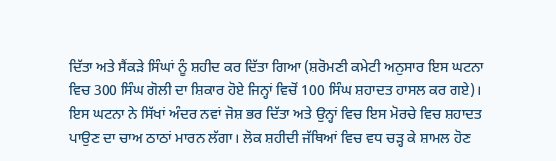ਦਿੱਤਾ ਅਤੇ ਸੈਂਕੜੇ ਸਿੰਘਾਂ ਨੂੰ ਸ਼ਹੀਦ ਕਰ ਦਿੱਤਾ ਗਿਆ (ਸ਼ਰੋਮਣੀ ਕਮੇਟੀ ਅਨੁਸਾਰ ਇਸ ਘਟਨਾ ਵਿਚ 300 ਸਿੰਘ ਗੋਲੀ ਦਾ ਸ਼ਿਕਾਰ ਹੋਏ ਜਿਨ੍ਹਾਂ ਵਿਚੋਂ 100 ਸਿੰਘ ਸ਼ਹਾਦਤ ਹਾਸਲ ਕਰ ਗਏ)। ਇਸ ਘਟਨਾ ਨੇ ਸਿੱਖਾਂ ਅੰਦਰ ਨਵਾਂ ਜੋਸ਼ ਭਰ ਦਿੱਤਾ ਅਤੇ ਉਨ੍ਹਾਂ ਵਿਚ ਇਸ ਮੋਰਚੇ ਵਿਚ ਸ਼ਹਾਦਤ ਪਾਉਣ ਦਾ ਚਾਅ ਠਾਠਾਂ ਮਾਰਨ ਲੱਗਾ। ਲੋਕ ਸ਼ਹੀਦੀ ਜੱਥਿਆਂ ਵਿਚ ਵਧ ਚੜ੍ਹ ਕੇ ਸ਼ਾਮਲ ਹੋਣ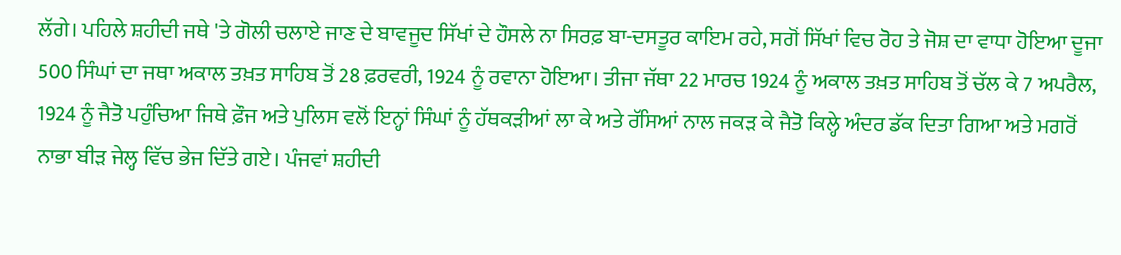ਲੱਗੇ। ਪਹਿਲੇ ਸ਼ਹੀਦੀ ਜਥੇ 'ਤੇ ਗੋਲੀ ਚਲਾਏ ਜਾਣ ਦੇ ਬਾਵਜੂਦ ਸਿੱਖਾਂ ਦੇ ਹੌਸਲੇ ਨਾ ਸਿਰਫ਼ ਬਾ-ਦਸਤੂਰ ਕਾਇਮ ਰਹੇ, ਸਗੋਂ ਸਿੱਖਾਂ ਵਿਚ ਰੋਹ ਤੇ ਜੋਸ਼ ਦਾ ਵਾਧਾ ਹੋਇਆ ਦੂਜਾ 500 ਸਿੰਘਾਂ ਦਾ ਜਥਾ ਅਕਾਲ ਤਖ਼ਤ ਸਾਹਿਬ ਤੋਂ 28 ਫ਼ਰਵਰੀ, 1924 ਨੂੰ ਰਵਾਨਾ ਹੋਇਆ। ਤੀਜਾ ਜੱਥਾ 22 ਮਾਰਚ 1924 ਨੂੰ ਅਕਾਲ ਤਖ਼ਤ ਸਾਹਿਬ ਤੋਂ ਚੱਲ ਕੇ 7 ਅਪਰੈਲ, 1924 ਨੂੰ ਜੈਤੋ ਪਹੁੰਚਿਆ ਜਿਥੇ ਫ਼ੌਜ ਅਤੇ ਪੁਲਿਸ ਵਲੋਂ ਇਨ੍ਹਾਂ ਸਿੰਘਾਂ ਨੂੰ ਹੱਥਕੜੀਆਂ ਲਾ ਕੇ ਅਤੇ ਰੱਸਿਆਂ ਨਾਲ ਜਕੜ ਕੇ ਜੈਤੋ ਕਿਲ੍ਹੇ ਅੰਦਰ ਡੱਕ ਦਿਤਾ ਗਿਆ ਅਤੇ ਮਗਰੋਂ ਨਾਭਾ ਬੀੜ ਜੇਲ੍ਹ ਵਿੱਚ ਭੇਜ ਦਿੱਤੇ ਗਏ। ਪੰਜਵਾਂ ਸ਼ਹੀਦੀ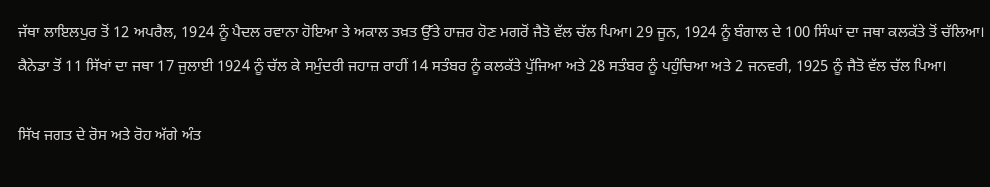ਜੱਥਾ ਲਾਇਲਪੁਰ ਤੋਂ 12 ਅਪਰੈਲ, 1924 ਨੂੰ ਪੈਦਲ ਰਵਾਨਾ ਹੋਇਆ ਤੇ ਅਕਾਲ ਤਖ਼ਤ ਉੱਤੇ ਹਾਜ਼ਰ ਹੋਣ ਮਗਰੋਂ ਜੈਤੋ ਵੱਲ ਚੱਲ ਪਿਆ। 29 ਜੂਨ, 1924 ਨੂੰ ਬੰਗਾਲ ਦੇ 100 ਸਿੰਘਾਂ ਦਾ ਜਥਾ ਕਲਕੱਤੇ ਤੋਂ ਚੱਲਿਆ। ਕੈਨੇਡਾ ਤੋਂ 11 ਸਿੱਖਾਂ ਦਾ ਜਥਾ 17 ਜੁਲਾਈ 1924 ਨੂੰ ਚੱਲ ਕੇ ਸਮੁੰਦਰੀ ਜਹਾਜ਼ ਰਾਹੀਂ 14 ਸਤੰਬਰ ਨੂੰ ਕਲਕੱਤੇ ਪੁੱਜਿਆ ਅਤੇ 28 ਸਤੰਬਰ ਨੂੰ ਪਹੁੰਚਿਆ ਅਤੇ 2 ਜਨਵਰੀ, 1925 ਨੂੰ ਜੈਤੋ ਵੱਲ ਚੱਲ ਪਿਆ।

ਸਿੱਖ ਜਗਤ ਦੇ ਰੋਸ ਅਤੇ ਰੋਹ ਅੱਗੇ ਅੰਤ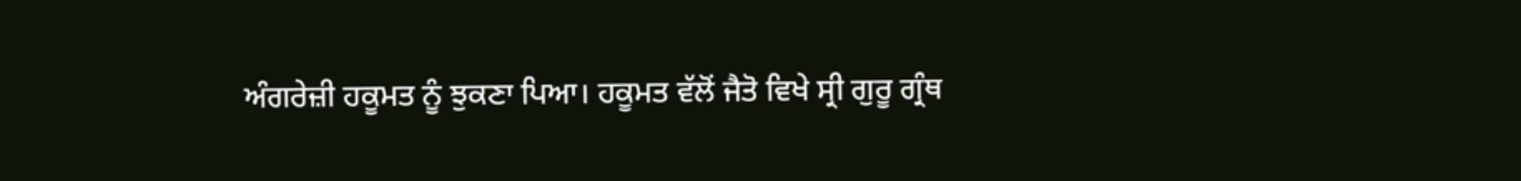ਅੰਗਰੇਜ਼ੀ ਹਕੂਮਤ ਨੂੰ ਝੁਕਣਾ ਪਿਆ। ਹਕੂਮਤ ਵੱਲੋਂ ਜੈਤੋ ਵਿਖੇ ਸ੍ਰੀ ਗੁਰੂ ਗ੍ਰੰਥ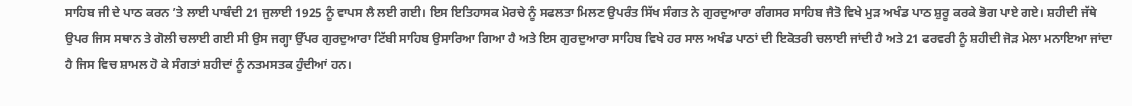ਸਾਹਿਬ ਜੀ ਦੇ ਪਾਠ ਕਰਨ ’ਤੇ ਲਾਈ ਪਾਬੰਦੀ 21 ਜੁਲਾਈ 1925 ਨੂੰ ਵਾਪਸ ਲੈ ਲਈ ਗਈ। ਇਸ ਇਤਿਹਾਸਕ ਮੋਰਚੇ ਨੂੰ ਸਫਲਤਾ ਮਿਲਣ ਉਪਰੰਤ ਸਿੱਖ ਸੰਗਤ ਨੇ ਗੁਰਦੁਆਰਾ ਗੰਗਸਰ ਸਾਹਿਬ ਜੈਤੋ ਵਿਖੇ ਮੁੜ ਅਖੰਡ ਪਾਠ ਸ਼ੁਰੂ ਕਰਕੇ ਭੋਗ ਪਾਏ ਗਏ। ਸ਼ਹੀਦੀ ਜੱਥੇ ਉਪਰ ਜਿਸ ਸਥਾਨ ਤੇ ਗੋਲੀ ਚਲਾਈ ਗਈ ਸੀ ਉਸ ਜਗ੍ਹਾ ਉੱਪਰ ਗੁਰਦੁਆਰਾ ਟਿੱਬੀ ਸਾਹਿਬ ਉਸਾਰਿਆ ਗਿਆ ਹੈ ਅਤੇ ਇਸ ਗੁਰਦੁਆਰਾ ਸਾਹਿਬ ਵਿਖੇ ਹਰ ਸਾਲ ਅਖੰਡ ਪਾਠਾਂ ਦੀ ਇਕੋਤਰੀ ਚਲਾਈ ਜਾਂਦੀ ਹੈ ਅਤੇ 21 ਫਰਵਰੀ ਨੂੰ ਸ਼ਹੀਦੀ ਜੋੜ ਮੇਲਾ ਮਨਾਇਆ ਜਾਂਦਾ ਹੈ ਜਿਸ ਵਿਚ ਸ਼ਾਮਲ ਹੋ ਕੇ ਸੰਗਤਾਂ ਸ਼ਹੀਦਾਂ ਨੂੰ ਨਤਮਸਤਕ ਹੁੰਦੀਆਂ ਹਨ।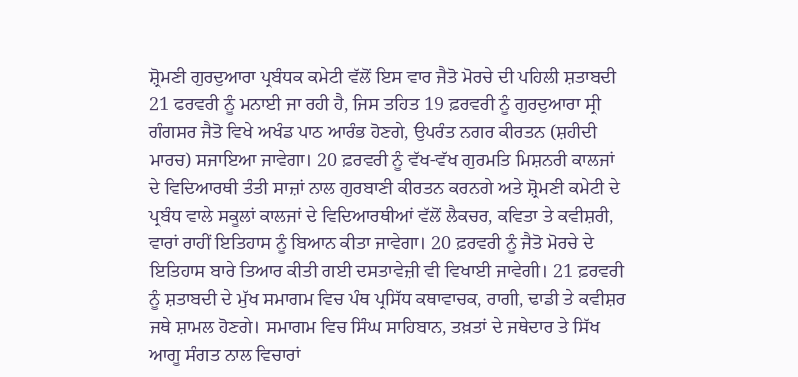ਸ਼੍ਰੋਮਣੀ ਗੁਰਦੁਆਰਾ ਪ੍ਰਬੰਧਕ ਕਮੇਟੀ ਵੱਲੋਂ ਇਸ ਵਾਰ ਜੈਤੋ ਮੋਰਚੇ ਦੀ ਪਹਿਲੀ ਸ਼ਤਾਬਦੀ 21 ਫਰਵਰੀ ਨੂੰ ਮਨਾਈ ਜਾ ਰਹੀ ਹੈ, ਜਿਸ ਤਹਿਤ 19 ਫ਼ਰਵਰੀ ਨੂੰ ਗੁਰਦੁਆਰਾ ਸ੍ਰੀ ਗੰਗਸਰ ਜੈਤੋ ਵਿਖੇ ਅਖੰਡ ਪਾਠ ਆਰੰਭ ਹੋਣਗੇ, ਉਪਰੰਤ ਨਗਰ ਕੀਰਤਨ (ਸ਼ਹੀਦੀ ਮਾਰਚ) ਸਜਾਇਆ ਜਾਵੇਗਾ। 20 ਫ਼ਰਵਰੀ ਨੂੰ ਵੱਖ-ਵੱਖ ਗੁਰਮਤਿ ਮਿਸ਼ਨਰੀ ਕਾਲਜਾਂ ਦੇ ਵਿਦਿਆਰਥੀ ਤੰਤੀ ਸਾਜ਼ਾਂ ਨਾਲ ਗੁਰਬਾਣੀ ਕੀਰਤਨ ਕਰਨਗੇ ਅਤੇ ਸ਼੍ਰੋਮਣੀ ਕਮੇਟੀ ਦੇ ਪ੍ਰਬੰਧ ਵਾਲੇ ਸਕੂਲਾਂ ਕਾਲਜਾਂ ਦੇ ਵਿਦਿਆਰਥੀਆਂ ਵੱਲੋਂ ਲੈਕਚਰ, ਕਵਿਤਾ ਤੇ ਕਵੀਸ਼ਰੀ, ਵਾਰਾਂ ਰਾਹੀਂ ਇਤਿਹਾਸ ਨੂੰ ਬਿਆਨ ਕੀਤਾ ਜਾਵੇਗਾ। 20 ਫ਼ਰਵਰੀ ਨੂੰ ਜੈਤੋ ਮੋਰਚੇ ਦੇ ਇਤਿਹਾਸ ਬਾਰੇ ਤਿਆਰ ਕੀਤੀ ਗਈ ਦਸਤਾਵੇਜ਼ੀ ਵੀ ਵਿਖਾਈ ਜਾਵੇਗੀ। 21 ਫ਼ਰਵਰੀ ਨੂੰ ਸ਼ਤਾਬਦੀ ਦੇ ਮੁੱਖ ਸਮਾਗਮ ਵਿਚ ਪੰਥ ਪ੍ਰਸਿੱਧ ਕਥਾਵਾਚਕ, ਰਾਗੀ, ਢਾਡੀ ਤੇ ਕਵੀਸ਼ਰ ਜਥੇ ਸ਼ਾਮਲ ਹੋਣਗੇ। ਸਮਾਗਮ ਵਿਚ ਸਿੰਘ ਸਾਹਿਬਾਨ, ਤਖ਼ਤਾਂ ਦੇ ਜਥੇਦਾਰ ਤੇ ਸਿੱਖ ਆਗੂ ਸੰਗਤ ਨਾਲ ਵਿਚਾਰਾਂ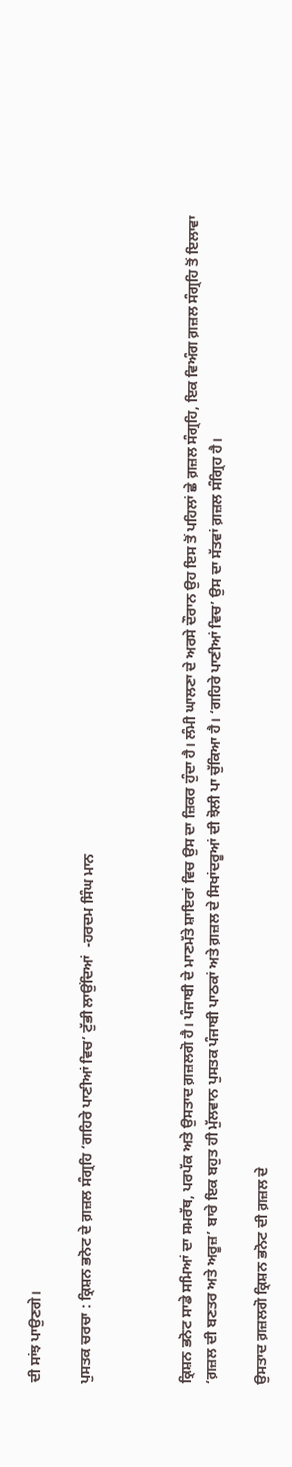ਦੀ ਸਾਂਝ ਪਾਉਣਗੇ।

ਪੁਸਤਕ ਚਰਚਾ : ਕ੍ਰਿਸ਼ਨ ਭਨੋਟ ਦੇ ਗ਼ਜ਼ਲ ਸੰਗ੍ਰਹਿ ‘ਗਹਿਰੇ ਪਾਣੀਆਂ ਵਿਚ’ ਟੁੱਭੀ ਲਾਉਂਦਿਆਂ  -ਹਰਦਮ ਸਿੰਘ ਮਾਨ



ਕ੍ਰਿਸ਼ਨ ਭਨੋਟ ਸਾਡੇ ਸਮਿਆਂ ਦਾ ਸਮਰੱਥ, ਪਰਪੱਕ ਅਤੇ ਉਸਤਾਦ ਗ਼ਜ਼ਲਗੋ ਹੈ। ਪੰਜਾਬੀ ਦੇ ਮਾਣਮੱਤੇ ਸ਼ਾਇਰਾਂ ਵਿਚ ਉਸ ਦਾ ਜ਼ਿਕਰ ਹੁੰਦਾ ਹੈ। ਲੰਮੀ ਘਾਲਣਾ ਦੇ ਅਰਸੇ ਦੌਰਾਨ ਉਹ ਇਸ ਤੋਂ ਪਹਿਲਾਂ ਛੇ ਗ਼ਜ਼ਲ ਸੰਗ੍ਰਹਿ, ਇਕ ਵਿਅੰਗ ਗ਼ਜ਼ਲ ਸੰਗ੍ਰਹਿ ਤੋਂ ਇਲਾਵਾ ‘ਗ਼ਜ਼ਲ ਦੀ ਬਣਤਰ ਅਤੇ ਅਰੂਜ਼’ ਬਾਰੇ ਇਕ ਬਹੁਤ ਹੀ ਮੁੱਲਵਾਨ ਪੁਸਤਕ ਪੰਜਾਬੀ ਪਾਠਕਾਂ ਅਤੇ ਗ਼ਜ਼ਲ ਦੇ ਸਿਖਾਂਦਰੂਆਂ ਦੀ ਝੋਲੀ ਪਾ ਚੁੱਕਿਆ ਹੈ। ‘ਗਹਿਰੇ ਪਾਣੀਆਂ ਵਿਚ’ ਉਸ ਦਾ ਸੱਤਵਾਂ ਗ਼ਜ਼ਲ ਸੰਗ੍ਰਿਹ ਹੈ।

ਉਸਤਾਦ ਗ਼ਜ਼ਲਗੋ ਕ੍ਰਿਸ਼ਨ ਭਨੋਟ ਦੀ ਗ਼ਜ਼ਲ ਦੇ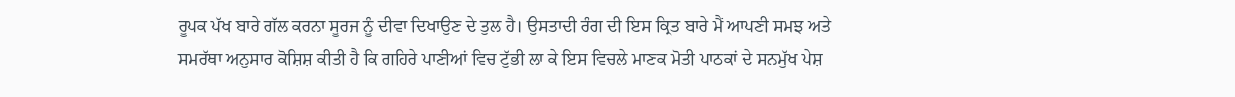ਰੂਪਕ ਪੱਖ ਬਾਰੇ ਗੱਲ ਕਰਨਾ ਸੂਰਜ ਨੂੰ ਦੀਵਾ ਦਿਖਾਉਣ ਦੇ ਤੁਲ ਹੈ। ਉਸਤਾਦੀ ਰੰਗ ਦੀ ਇਸ ਕ੍ਰਿਤ ਬਾਰੇ ਮੈਂ ਆਪਣੀ ਸਮਝ ਅਤੇ ਸਮਰੱਥਾ ਅਨੁਸਾਰ ਕੋਸ਼ਿਸ਼ ਕੀਤੀ ਹੈ ਕਿ ਗਹਿਰੇ ਪਾਣੀਆਂ ਵਿਚ ਟੁੱਭੀ ਲਾ ਕੇ ਇਸ ਵਿਚਲੇ ਮਾਣਕ ਮੋਤੀ ਪਾਠਕਾਂ ਦੇ ਸਨਮੁੱਖ ਪੇਸ਼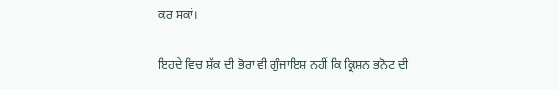ਕਰ ਸਕਾਂ।

ਇਹਦੇ ਵਿਚ ਸ਼ੱਕ ਦੀ ਭੋਰਾ ਵੀ ਗੁੰਜਾਇਸ਼ ਨਹੀਂ ਕਿ ਕ੍ਰਿਸ਼ਨ ਭਨੋਟ ਦੀ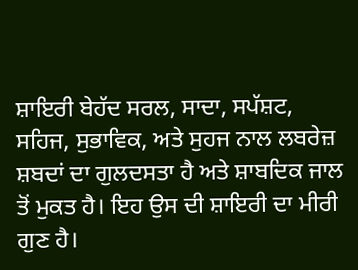ਸ਼ਾਇਰੀ ਬੇਹੱਦ ਸਰਲ, ਸਾਦਾ, ਸਪੱਸ਼ਟ, ਸਹਿਜ, ਸੁਭਾਵਿਕ, ਅਤੇ ਸੁਹਜ ਨਾਲ ਲਬਰੇਜ਼ ਸ਼ਬਦਾਂ ਦਾ ਗੁਲਦਸਤਾ ਹੈ ਅਤੇ ਸ਼ਾਬਦਿਕ ਜਾਲ ਤੋਂ ਮੁਕਤ ਹੈ। ਇਹ ਉਸ ਦੀ ਸ਼ਾਇਰੀ ਦਾ ਮੀਰੀ ਗੁਣ ਹੈ।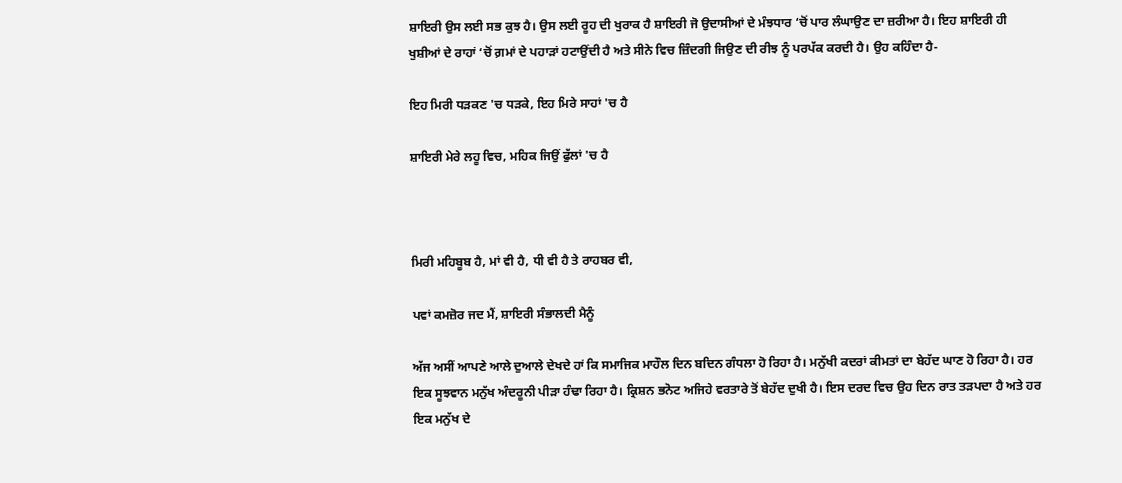ਸ਼ਾਇਰੀ ਉਸ ਲਈ ਸਭ ਕੁਝ ਹੈ। ਉਸ ਲਈ ਰੂਹ ਦੀ ਖੁਰਾਕ ਹੈ ਸ਼ਾਇਰੀ ਜੋ ਉਦਾਸੀਆਂ ਦੇ ਮੰਝਧਾਰ ‘ਚੋਂ ਪਾਰ ਲੰਘਾਉਣ ਦਾ ਜ਼ਰੀਆ ਹੈ। ਇਹ ਸ਼ਾਇਰੀ ਹੀ ਖੁਸ਼ੀਆਂ ਦੇ ਰਾਹਾਂ ‘ਚੋਂ ਗ਼ਮਾਂ ਦੇ ਪਹਾੜਾਂ ਹਟਾਉਂਦੀ ਹੈ ਅਤੇ ਸੀਨੇ ਵਿਚ ਜ਼ਿੰਦਗੀ ਜਿਉਣ ਦੀ ਰੀਝ ਨੂੰ ਪਰਪੱਕ ਕਰਦੀ ਹੈ। ਉਹ ਕਹਿੰਦਾ ਹੈ-

ਇਹ ਮਿਰੀ ਧੜਕਣ 'ਚ ਧੜਕੇ, ਇਹ ਮਿਰੇ ਸਾਹਾਂ 'ਚ ਹੈ

ਸ਼ਾਇਰੀ ਮੇਰੇ ਲਹੂ ਵਿਚ, ਮਹਿਕ ਜਿਉਂ ਫੁੱਲਾਂ 'ਚ ਹੈ



ਮਿਰੀ ਮਹਿਬੂਬ ਹੈ, ਮਾਂ ਵੀ ਹੈ, ਧੀ ਵੀ ਹੈ ਤੇ ਰਾਹਬਰ ਵੀ,

ਪਵਾਂ ਕਮਜ਼ੋਰ ਜਦ ਮੈਂ, ਸ਼ਾਇਰੀ ਸੰਭਾਲਦੀ ਮੈਨੂੰ

ਅੱਜ ਅਸੀਂ ਆਪਣੇ ਆਲੇ ਦੁਆਲੇ ਦੇਖਦੇ ਹਾਂ ਕਿ ਸਮਾਜਿਕ ਮਾਹੌਲ ਦਿਨ ਬਦਿਨ ਗੰਧਲਾ ਹੋ ਰਿਹਾ ਹੈ। ਮਨੁੱਖੀ ਕਦਰਾਂ ਕੀਮਤਾਂ ਦਾ ਬੇਹੱਦ ਘਾਣ ਹੋ ਰਿਹਾ ਹੈ। ਹਰ ਇਕ ਸੂਝਵਾਨ ਮਨੁੱਖ ਅੰਦਰੂਨੀ ਪੀੜਾ ਹੰਢਾ ਰਿਹਾ ਹੈ। ਕ੍ਰਿਸ਼ਨ ਭਨੋਟ ਅਜਿਹੇ ਵਰਤਾਰੇ ਤੋਂ ਬੇਹੱਦ ਦੁਖੀ ਹੈ। ਇਸ ਦਰਦ ਵਿਚ ਉਹ ਦਿਨ ਰਾਤ ਤੜਪਦਾ ਹੈ ਅਤੇ ਹਰ ਇਕ ਮਨੁੱਖ ਦੇ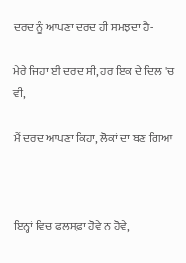ਦਰਦ ਨੂੰ ਆਪਣਾ ਦਰਦ ਹੀ ਸਮਝਦਾ ਹੈ-

ਮੇਰੇ ਜਿਹਾ ਈ ਦਰਦ ਸੀ, ਹਰ ਇਕ ਦੇ ਦਿਲ 'ਚ ਵੀ,

ਮੈਂ ਦਰਦ ਆਪਣਾ ਕਿਹਾ, ਲੋਕਾਂ ਦਾ ਬਣ ਗਿਆ



ਇਨ੍ਹਾਂ ਵਿਚ ਫਲਸਫ਼ਾ ਹੋਵੇ ਨ ਹੋਵੇ,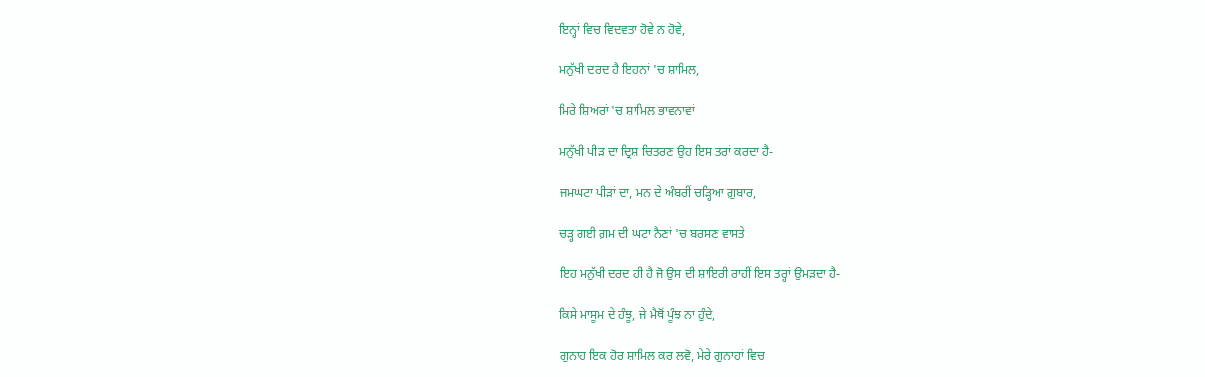ਇਨ੍ਹਾਂ ਵਿਚ ਵਿਦਵਤਾ ਹੋਵੇ ਨ ਹੋਵੇ,

ਮਨੁੱਖੀ ਦਰਦ ਹੈ ਇਹਨਾਂ 'ਚ ਸ਼ਾਮਿਲ,

ਮਿਰੇ ਸ਼ਿਅਰਾਂ 'ਚ ਸ਼ਾਮਿਲ ਭਾਵਨਾਵਾਂ

ਮਨੁੱਖੀ ਪੀੜ ਦਾ ਦ੍ਰਿਸ਼ ਚਿਤਰਣ ਉਹ ਇਸ ਤਰਾਂ ਕਰਦਾ ਹੈ-

ਜਮਘਟਾ ਪੀੜਾਂ ਦਾ, ਮਨ ਦੇ ਅੰਬਰੀਂ ਚੜ੍ਹਿਆ ਗ਼ੁਬਾਰ,

ਚੜ੍ਹ ਗਈ ਗ਼ਮ ਦੀ ਘਟਾ ਨੈਣਾਂ 'ਚ ਬਰਸਣ ਵਾਸਤੇ

ਇਹ ਮਨੁੱਖੀ ਦਰਦ ਹੀ ਹੈ ਜੋ ਉਸ ਦੀ ਸ਼ਾਇਰੀ ਰਾਹੀਂ ਇਸ ਤਰ੍ਹਾਂ ਉਮੜਦਾ ਹੈ-

ਕਿਸੇ ਮਾਸੂਮ ਦੇ ਹੰਝੂ, ਜੇ ਮੈਥੋਂ ਪੂੰਝ ਨਾ ਹੁੰਦੇ,

ਗੁਨਾਹ ਇਕ ਹੋਰ ਸ਼ਾਮਿਲ ਕਰ ਲਵੋ, ਮੇਰੇ ਗੁਨਾਹਾਂ ਵਿਚ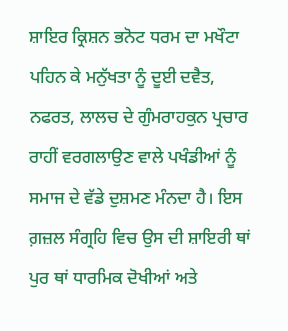ਸ਼ਾਇਰ ਕ੍ਰਿਸ਼ਨ ਭਨੋਟ ਧਰਮ ਦਾ ਮਖੌਟਾ ਪਹਿਨ ਕੇ ਮਨੁੱਖਤਾ ਨੂੰ ਦੂਈ ਦਵੈਤ, ਨਫਰਤ, ਲਾਲਚ ਦੇ ਗੁੰਮਰਾਹਕੁਨ ਪ੍ਰਚਾਰ ਰਾਹੀਂ ਵਰਗਲਾਉਣ ਵਾਲੇ ਪਖੰਡੀਆਂ ਨੂੰ ਸਮਾਜ ਦੇ ਵੱਡੇ ਦੁਸ਼ਮਣ ਮੰਨਦਾ ਹੈ। ਇਸ ਗ਼ਜ਼ਲ ਸੰਗ੍ਰਹਿ ਵਿਚ ਉਸ ਦੀ ਸ਼ਾਇਰੀ ਥਾਂ ਪੁਰ ਥਾਂ ਧਾਰਮਿਕ ਦੋਖੀਆਂ ਅਤੇ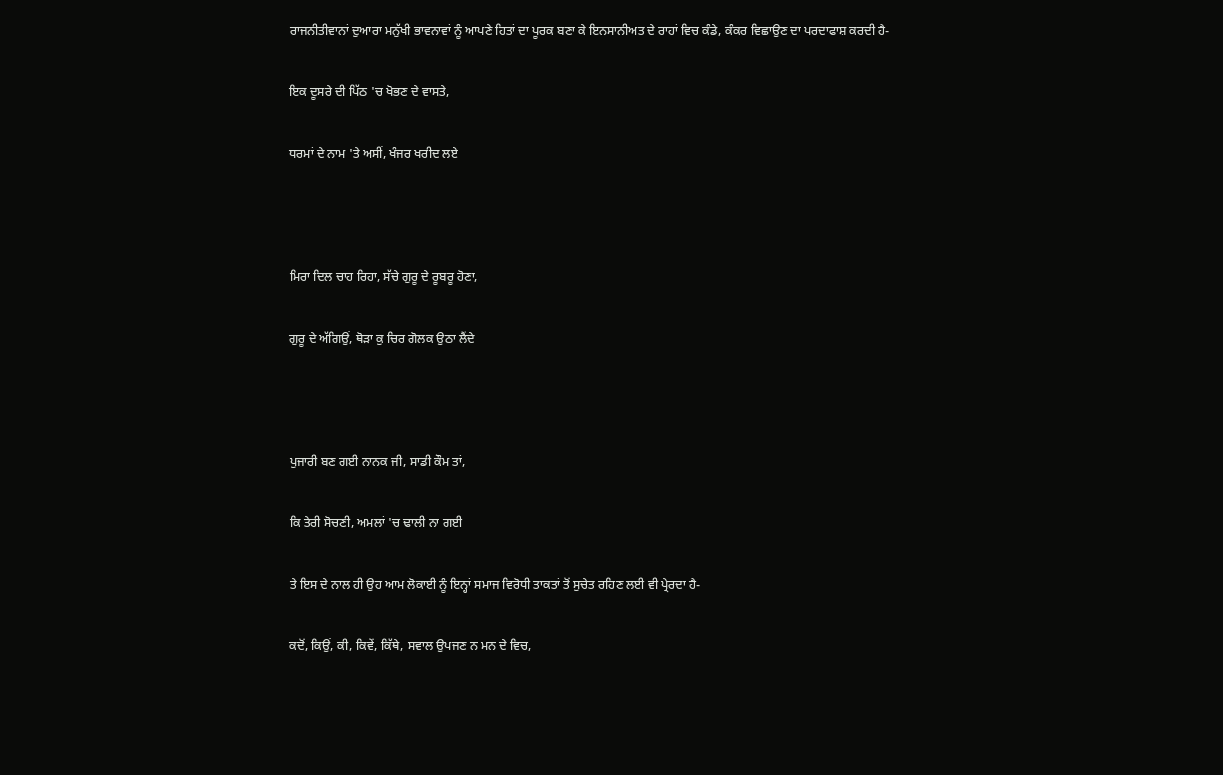ਰਾਜਨੀਤੀਵਾਨਾਂ ਦੁਆਰਾ ਮਨੁੱਖੀ ਭਾਵਨਾਵਾਂ ਨੂੰ ਆਪਣੇ ਹਿਤਾਂ ਦਾ ਪੂਰਕ ਬਣਾ ਕੇ ਇਨਸਾਨੀਅਤ ਦੇ ਰਾਹਾਂ ਵਿਚ ਕੰਡੇ, ਕੰਕਰ ਵਿਛਾਉਣ ਦਾ ਪਰਦਾਫਾਸ਼ ਕਰਦੀ ਹੈ-

ਇਕ ਦੂਸਰੇ ਦੀ ਪਿੱਠ 'ਚ ਖੋਭਣ ਦੇ ਵਾਸਤੇ,

ਧਰਮਾਂ ਦੇ ਨਾਮ 'ਤੇ ਅਸੀਂ, ਖੰਜਰ ਖਰੀਦ ਲਏ



ਮਿਰਾ ਦਿਲ ਚਾਹ ਰਿਹਾ, ਸੱਚੇ ਗੁਰੂ ਦੇ ਰੂਬਰੂ ਹੋਣਾ,

ਗੁਰੂ ਦੇ ਅੱਗਿਉਂ, ਥੋੜਾ ਕੁ ਚਿਰ ਗੋਲਕ ਉਠਾ ਲੈਂਦੇ



ਪੁਜਾਰੀ ਬਣ ਗਈ ਨਾਨਕ ਜੀ, ਸਾਡੀ ਕੌਮ ਤਾਂ,

ਕਿ ਤੇਰੀ ਸੋਚਣੀ, ਅਮਲਾਂ 'ਚ ਢਾਲੀ ਨਾ ਗਈ

ਤੇ ਇਸ ਦੇ ਨਾਲ ਹੀ ਉਹ ਆਮ ਲੋਕਾਈ ਨੂੰ ਇਨ੍ਹਾਂ ਸਮਾਜ ਵਿਰੋਧੀ ਤਾਕਤਾਂ ਤੋਂ ਸੁਚੇਤ ਰਹਿਣ ਲਈ ਵੀ ਪ੍ਰੇਰਦਾ ਹੈ-

ਕਦੋਂ, ਕਿਉਂ, ਕੀ, ਕਿਵੇਂ, ਕਿੱਥੇ, ਸਵਾਲ ਉਪਜਣ ਨ ਮਨ ਦੇ ਵਿਚ,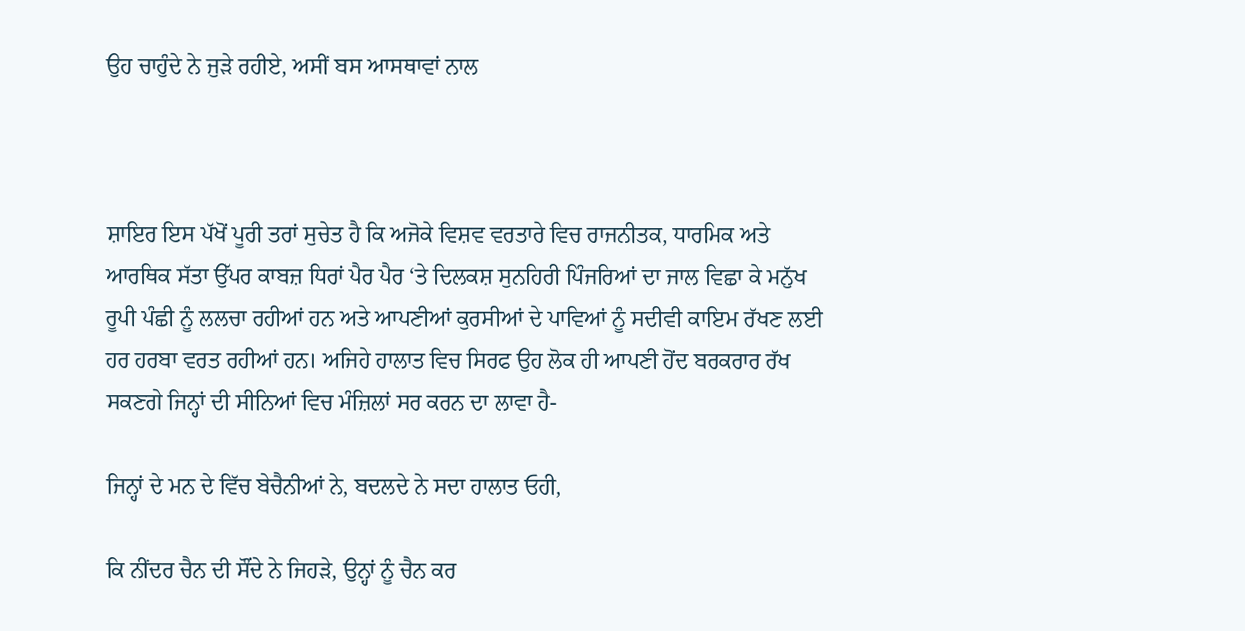ਉਹ ਚਾਹੁੰਦੇ ਨੇ ਜੁੜੇ ਰਹੀਏ, ਅਸੀਂ ਬਸ ਆਸਥਾਵਾਂ ਨਾਲ



ਸ਼ਾਇਰ ਇਸ ਪੱਖੋਂ ਪੂਰੀ ਤਰਾਂ ਸੁਚੇਤ ਹੈ ਕਿ ਅਜੋਕੇ ਵਿਸ਼ਵ ਵਰਤਾਰੇ ਵਿਚ ਰਾਜਨੀਤਕ, ਧਾਰਮਿਕ ਅਤੇ ਆਰਥਿਕ ਸੱਤਾ ਉੱਪਰ ਕਾਬਜ਼ ਧਿਰਾਂ ਪੈਰ ਪੈਰ ‘ਤੇ ਦਿਲਕਸ਼ ਸੁਨਹਿਰੀ ਪਿੰਜਰਿਆਂ ਦਾ ਜਾਲ ਵਿਛਾ ਕੇ ਮਨੁੱਖ ਰੂਪੀ ਪੰਛੀ ਨੂੰ ਲਲਚਾ ਰਹੀਆਂ ਹਨ ਅਤੇ ਆਪਣੀਆਂ ਕੁਰਸੀਆਂ ਦੇ ਪਾਵਿਆਂ ਨੂੰ ਸਦੀਵੀ ਕਾਇਮ ਰੱਖਣ ਲਈ ਹਰ ਹਰਬਾ ਵਰਤ ਰਹੀਆਂ ਹਨ। ਅਜਿਹੇ ਹਾਲਾਤ ਵਿਚ ਸਿਰਫ ਉਹ ਲੋਕ ਹੀ ਆਪਣੀ ਹੋਂਦ ਬਰਕਰਾਰ ਰੱਖ ਸਕਣਗੇ ਜਿਨ੍ਹਾਂ ਦੀ ਸੀਨਿਆਂ ਵਿਚ ਮੰਜ਼ਿਲਾਂ ਸਰ ਕਰਨ ਦਾ ਲਾਵਾ ਹੈ-

ਜਿਨ੍ਹਾਂ ਦੇ ਮਨ ਦੇ ਵਿੱਚ ਬੇਚੈਨੀਆਂ ਨੇ, ਬਦਲਦੇ ਨੇ ਸਦਾ ਹਾਲਾਤ ਓਹੀ,

ਕਿ ਨੀਂਦਰ ਚੈਨ ਦੀ ਸੌਂਦੇ ਨੇ ਜਿਹੜੇ, ਉਨ੍ਹਾਂ ਨੂੰ ਚੈਨ ਕਰ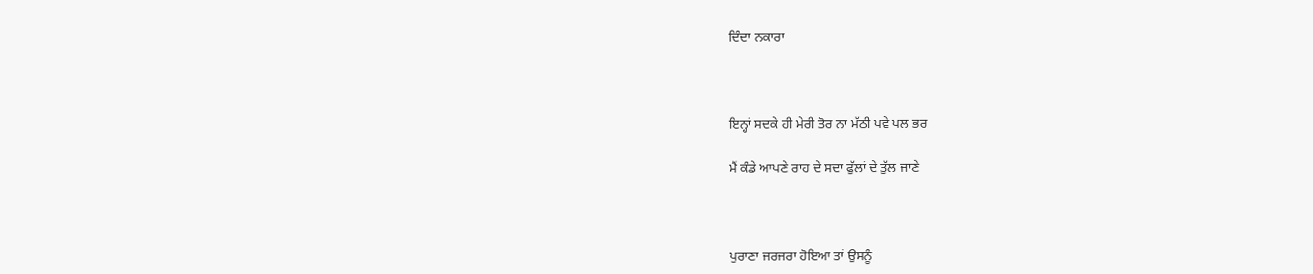ਦਿੰਦਾ ਨਕਾਰਾ



ਇਨ੍ਹਾਂ ਸਦਕੇ ਹੀ ਮੇਰੀ ਤੋਰ ਨਾ ਮੱਠੀ ਪਵੇ ਪਲ ਭਰ

ਮੈਂ ਕੰਡੇ ਆਪਣੇ ਰਾਹ ਦੇ ਸਦਾ ਫੁੱਲਾਂ ਦੇ ਤੁੱਲ ਜਾਣੇ



ਪੁਰਾਣਾ ਜਰਜਰਾ ਹੋਇਆ ਤਾਂ ਉਸਨੂੰ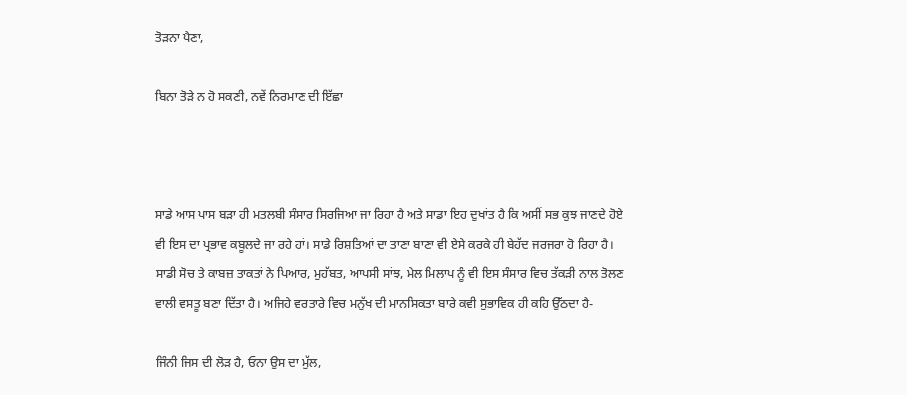ਤੋੜਨਾ ਪੈਣਾ,

ਬਿਨਾ ਤੋੜੇ ਨ ਹੋ ਸਕਣੀ, ਨਵੇਂ ਨਿਰਮਾਣ ਦੀ ਇੱਛਾ



ਸਾਡੇ ਆਸ ਪਾਸ ਬੜਾ ਹੀ ਮਤਲਬੀ ਸੰਸਾਰ ਸਿਰਜਿਆ ਜਾ ਰਿਹਾ ਹੈ ਅਤੇ ਸਾਡਾ ਇਹ ਦੁਖਾਂਤ ਹੈ ਕਿ ਅਸੀਂ ਸਭ ਕੁਝ ਜਾਣਦੇ ਹੋਏ ਵੀ ਇਸ ਦਾ ਪ੍ਰਭਾਵ ਕਬੂਲਦੇ ਜਾ ਰਹੇ ਹਾਂ। ਸਾਡੇ ਰਿਸ਼ਤਿਆਂ ਦਾ ਤਾਣਾ ਬਾਣਾ ਵੀ ਏਸੇ ਕਰਕੇ ਹੀ ਬੇਹੱਦ ਜਰਜਰਾ ਹੋ ਰਿਹਾ ਹੈ। ਸਾਡੀ ਸੋਚ ਤੇ ਕਾਬਜ਼ ਤਾਕਤਾਂ ਨੇ ਪਿਆਰ, ਮੁਹੱਬਤ, ਆਪਸੀ ਸਾਂਝ, ਮੇਲ ਮਿਲਾਪ ਨੂੰ ਵੀ ਇਸ ਸੰਸਾਰ ਵਿਚ ਤੱਕੜੀ ਨਾਲ ਤੋਲਣ ਵਾਲੀ ਵਸਤੂ ਬਣਾ ਦਿੱਤਾ ਹੈ। ਅਜਿਹੇ ਵਰਤਾਰੇ ਵਿਚ ਮਨੁੱਖ ਦੀ ਮਾਨਸਿਕਤਾ ਬਾਰੇ ਕਵੀ ਸੁਭਾਵਿਕ ਹੀ ਕਹਿ ਉੱਠਦਾ ਹੈ-

ਜਿੰਨੀ ਜਿਸ ਦੀ ਲੋੜ ਹੈ, ਓਨਾ ਉਸ ਦਾ ਮੁੱਲ,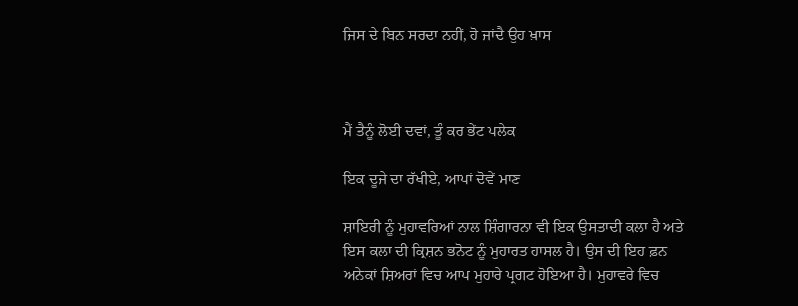ਜਿਸ ਦੇ ਬਿਨ ਸਰਦਾ ਨਹੀਂ, ਹੋ ਜਾਂਦੈ ਉਹ ਖ਼ਾਸ



ਮੈਂ ਤੈਨੂੰ ਲੋਈ ਦਵਾਂ, ਤੂੰ ਕਰ ਭੇਂਟ ਪਲੇਕ

ਇਕ ਦੂਜੇ ਦਾ ਰੱਖੀਏ, ਆਪਾਂ ਦੋਵੇਂ ਮਾਣ

ਸ਼ਾਇਰੀ ਨੂੰ ਮੁਹਾਵਰਿਆਂ ਨਾਲ ਸ਼ਿੰਗਾਰਨਾ ਵੀ ਇਕ ਉਸਤਾਦੀ ਕਲਾ ਹੈ ਅਤੇ ਇਸ ਕਲਾ ਦੀ ਕ੍ਰਿਸ਼ਨ ਭਨੋਟ ਨੂੰ ਮੁਹਾਰਤ ਹਾਸਲ ਹੈ। ਉਸ ਦੀ ਇਹ ਫ਼ਨ ਅਨੇਕਾਂ ਸ਼ਿਅਰਾਂ ਵਿਚ ਆਪ ਮੁਹਾਰੇ ਪ੍ਰਗਟ ਹੋਇਆ ਹੈ। ਮੁਹਾਵਰੇ ਵਿਚ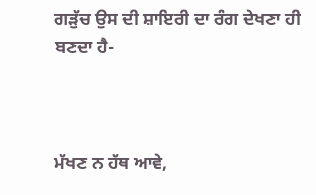ਗੜੁੱਚ ਉਸ ਦੀ ਸ਼ਾਇਰੀ ਦਾ ਰੰਗ ਦੇਖਣਾ ਹੀ ਬਣਦਾ ਹੈ-



ਮੱਖਣ ਨ ਹੱਥ ਆਵੇ,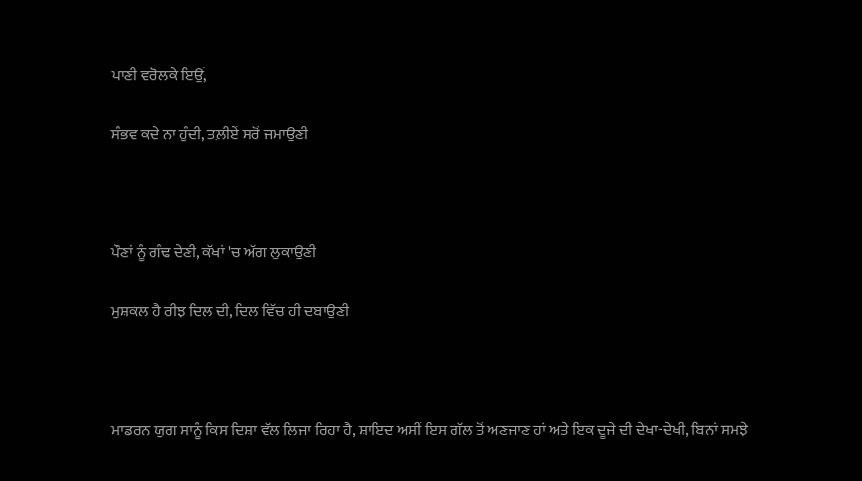ਪਾਣੀ ਵਰੋਲਕੇ ਇਉਂ,

ਸੰਭਵ ਕਦੇ ਨਾ ਹੁੰਦੀ, ਤਲ਼ੀਏਂ ਸਰੋਂ ਜਮਾਉਣੀ



ਪੌਣਾਂ ਨੂੰ ਗੰਢ ਦੇਣੀ, ਕੱਖਾਂ 'ਚ ਅੱਗ ਲੁਕਾਉਣੀ

ਮੁਸ਼ਕਲ ਹੈ ਰੀਝ ਦਿਲ ਦੀ, ਦਿਲ ਵਿੱਚ ਹੀ ਦਬਾਉਣੀ



ਮਾਡਰਨ ਯੁਗ ਸਾਨੂੰ ਕਿਸ ਦਿਸ਼ਾ ਵੱਲ ਲਿਜਾ ਰਿਹਾ ਹੈ, ਸ਼ਾਇਦ ਅਸੀਂ ਇਸ ਗੱਲ ਤੋਂ ਅਣਜਾਣ ਹਾਂ ਅਤੇ ਇਕ ਦੂਜੇ ਦੀ ਦੇਖਾ-ਦੇਖੀ, ਬਿਨਾਂ ਸਮਝੇ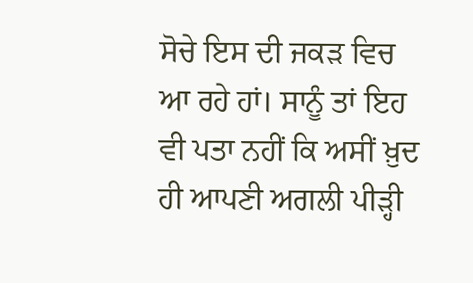ਸੋਚੇ ਇਸ ਦੀ ਜਕੜ ਵਿਚ ਆ ਰਹੇ ਹਾਂ। ਸਾਨੂੰ ਤਾਂ ਇਹ ਵੀ ਪਤਾ ਨਹੀਂ ਕਿ ਅਸੀਂ ਖ਼ੁਦ ਹੀ ਆਪਣੀ ਅਗਲੀ ਪੀੜ੍ਹੀ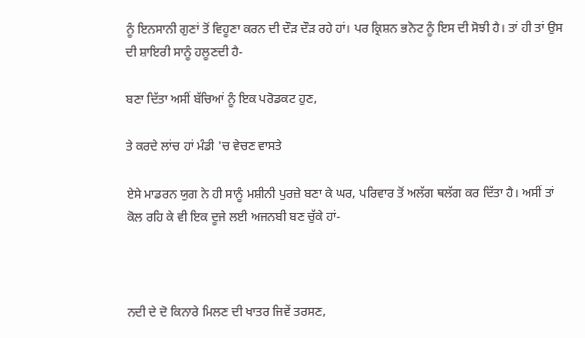ਨੂੰ ਇਨਸਾਨੀ ਗੁਣਾਂ ਤੋਂ ਵਿਹੂਣਾ ਕਰਨ ਦੀ ਦੌੜ ਦੌੜ ਰਹੇ ਹਾਂ। ਪਰ ਕ੍ਰਿਸ਼ਨ ਭਨੋਟ ਨੂੰ ਇਸ ਦੀ ਸੋਝੀ ਹੈ। ਤਾਂ ਹੀ ਤਾਂ ਉਸ ਦੀ ਸ਼ਾਇਰੀ ਸਾਨੂੰ ਹਲੂਣਦੀ ਹੈ-

ਬਣਾ ਦਿੱਤਾ ਅਸੀਂ ਬੱਚਿਆਂ ਨੂੰ ਇਕ ਪਰੋਡਕਟ ਹੁਣ,

ਤੇ ਕਰਦੇ ਲਾਂਚ ਹਾਂ ਮੰਡੀ 'ਚ ਵੇਚਣ ਵਾਸਤੇ

ਏਸੇ ਮਾਡਰਨ ਯੁਗ ਨੇ ਹੀ ਸਾਨੂੰ ਮਸ਼ੀਨੀ ਪੁਰਜ਼ੇ ਬਣਾ ਕੇ ਘਰ, ਪਰਿਵਾਰ ਤੋਂ ਅਲੱਗ ਥਲੱਗ ਕਰ ਦਿੱਤਾ ਹੈ। ਅਸੀਂ ਤਾਂ ਕੋਲ ਰਹਿ ਕੇ ਵੀ ਇਕ ਦੂਜੇ ਲਈ ਅਜਨਬੀ ਬਣ ਚੁੱਕੇ ਹਾਂ-



ਨਦੀ ਦੇ ਦੋ ਕਿਨਾਰੇ ਮਿਲਣ ਦੀ ਖਾਤਰ ਜਿਵੇਂ ਤਰਸਣ,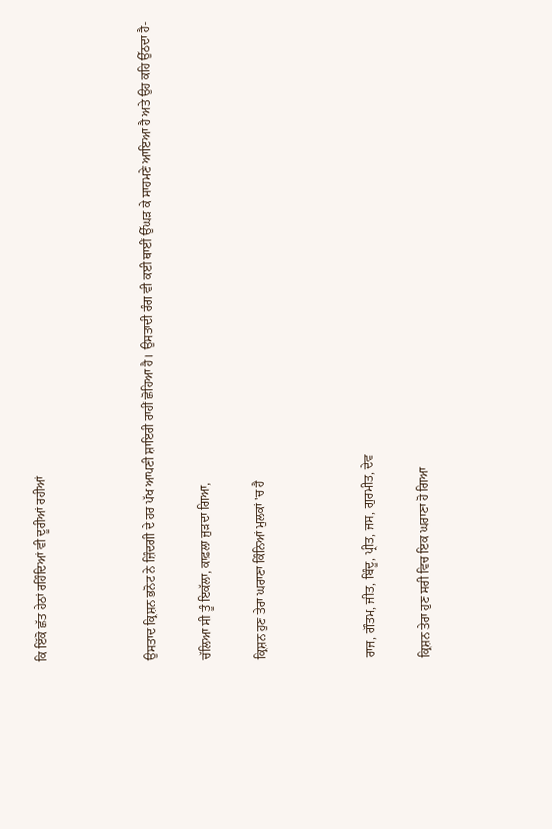ਕਿ ਇੱਕੋ ਛੱਤ ਹੇਠਾਂ ਰਹਿੰਦਿਆਂ ਵੀ ਦੂਰੀਆਂ ਰਹੀਆਂ



ਉਸਤਾਦ ਕ੍ਰਿਸ਼ਨ ਭਨੋਟ ਨੇ ਜ਼ਿੰਦਗੀ ਦੇ ਹਰ ਪੱਖ ਆਪਣੀ ਸ਼ਾਇਰੀ ਰਾਹੀਂ ਛੋਹਿਆ ਹੈ। ਉਸਤਾਦੀ ਰੰਗ ਵੀ ਕਈ ਥਾਈਂ ਉੱਘੜ ਕੇ ਸਾਹਮਣੇ ਆਇਆ ਹੈ ਅਤੇ ਉਹ ਕਹਿ ਉੱਠਦਾ ਹੈ-

ਚੱਲਿਆ ਸੀ ਤੂੰ ਇਕੱਲਾ, ਕਾਫ਼ਲਾ ਜੁੜਦਾ ਗਿਆ,

ਕ੍ਰਿਸ਼ਨ ਹੁਣ ਤੇਰਾ ਘਰਾਣਾ ਕਿੰਨਿਆਂ ਮੁਲਕਾਂ 'ਚ ਹੈ



ਰਾਜ, ਗੌਤਮ, ਜੀਤ, ਬਿੰਦੂ, ਪ੍ਰੀਤ, ਜਸ, ਗੁਰਮੀਤ, ਦੇਵ

ਕ੍ਰਿਸ਼ਨ ਤੇਰਾ ਹੁਣ ਸਰੀ ਵਿਚ ਇਕ ਘਰਾਣਾ ਹੋ ਗਿਆ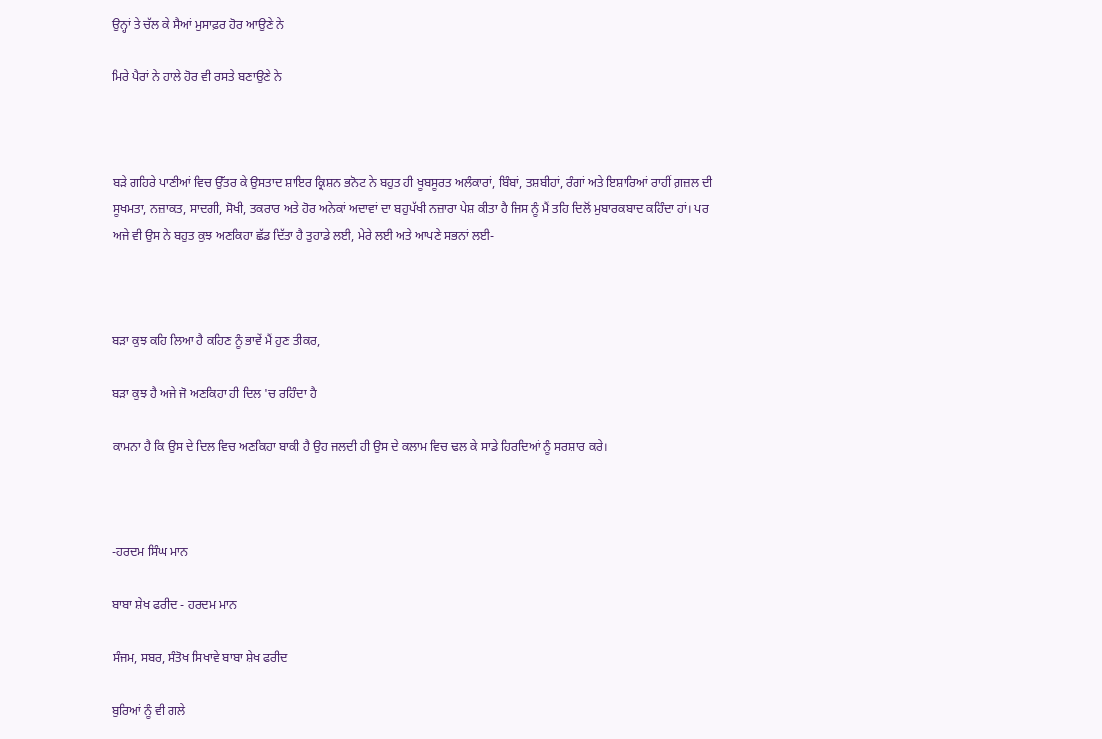ਉਨ੍ਹਾਂ ਤੇ ਚੱਲ ਕੇ ਸੈਆਂ ਮੁਸਾਫ਼ਰ ਹੋਰ ਆਉਣੇ ਨੇ

ਮਿਰੇ ਪੈਰਾਂ ਨੇ ਹਾਲੇ ਹੋਰ ਵੀ ਰਸਤੇ ਬਣਾਉਣੇ ਨੇ



ਬੜੇ ਗਹਿਰੇ ਪਾਣੀਆਂ ਵਿਚ ਉੱਤਰ ਕੇ ਉਸਤਾਦ ਸ਼ਾਇਰ ਕ੍ਰਿਸ਼ਨ ਭਨੋਟ ਨੇ ਬਹੁਤ ਹੀ ਖੂਬਸੂਰਤ ਅਲੰਕਾਰਾਂ, ਬਿੰਬਾਂ, ਤਸ਼ਬੀਹਾਂ, ਰੰਗਾਂ ਅਤੇ ਇਸ਼ਾਰਿਆਂ ਰਾਹੀਂ ਗ਼ਜ਼ਲ ਦੀ ਸੂਖਮਤਾ, ਨਜ਼ਾਕਤ, ਸਾਦਗੀ, ਸੋਖੀ, ਤਕਰਾਰ ਅਤੇ ਹੋਰ ਅਨੇਕਾਂ ਅਦਾਵਾਂ ਦਾ ਬਹੁਪੱਖੀ ਨਜ਼ਾਰਾ ਪੇਸ਼ ਕੀਤਾ ਹੈ ਜਿਸ ਨੂੰ ਮੈਂ ਤਹਿ ਦਿਲੋਂ ਮੁਬਾਰਕਬਾਦ ਕਹਿੰਦਾ ਹਾਂ। ਪਰ ਅਜੇ ਵੀ ਉਸ ਨੇ ਬਹੁਤ ਕੁਝ ਅਣਕਿਹਾ ਛੱਡ ਦਿੱਤਾ ਹੈ ਤੁਹਾਡੇ ਲਈ, ਮੇਰੇ ਲਈ ਅਤੇ ਆਪਣੇ ਸਭਨਾਂ ਲਈ-



ਬੜਾ ਕੁਝ ਕਹਿ ਲਿਆ ਹੈ ਕਹਿਣ ਨੂੰ ਭਾਵੇਂ ਮੈਂ ਹੁਣ ਤੀਕਰ,

ਬੜਾ ਕੁਝ ਹੈ ਅਜੇ ਜੋ ਅਣਕਿਹਾ ਹੀ ਦਿਲ 'ਚ ਰਹਿੰਦਾ ਹੈ

ਕਾਮਨਾ ਹੈ ਕਿ ਉਸ ਦੇ ਦਿਲ ਵਿਚ ਅਣਕਿਹਾ ਬਾਕੀ ਹੈ ਉਹ ਜਲਦੀ ਹੀ ਉਸ ਦੇ ਕਲਾਮ ਵਿਚ ਢਲ ਕੇ ਸਾਡੇ ਹਿਰਦਿਆਂ ਨੂੰ ਸਰਸ਼ਾਰ ਕਰੇ।



-ਹਰਦਮ ਸਿੰਘ ਮਾਨ

ਬਾਬਾ ਸ਼ੇਖ ਫਰੀਦ - ਹਰਦਮ ਮਾਨ

ਸੰਜਮ, ਸਬਰ, ਸੰਤੋਖ ਸਿਖਾਵੇ ਬਾਬਾ ਸ਼ੇਖ ਫਰੀਦ

ਬੁਰਿਆਂ ਨੂੰ ਵੀ ਗਲੇ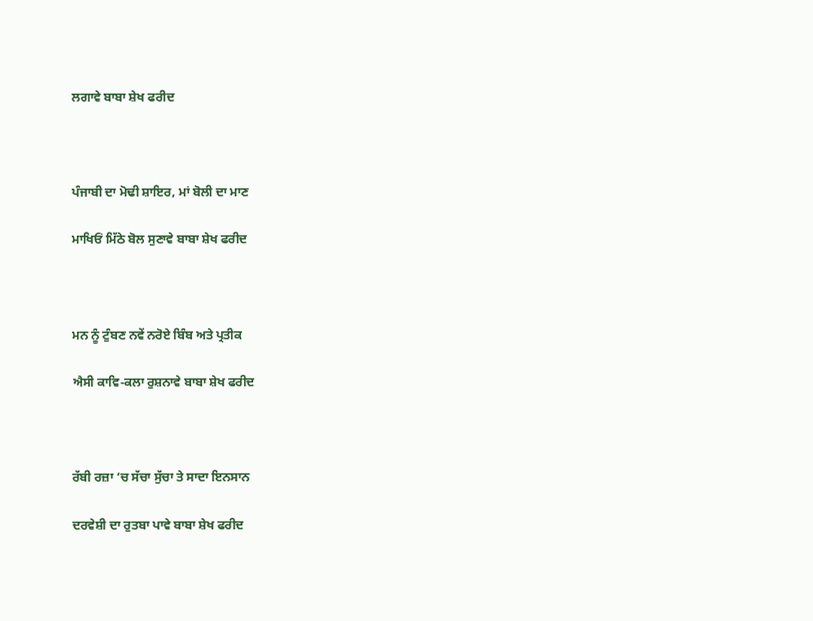ਲਗਾਵੇ ਬਾਬਾ ਸ਼ੇਖ ਫਰੀਦ



ਪੰਜਾਬੀ ਦਾ ਮੋਢੀ ਸ਼ਾਇਰ, ਮਾਂ ਬੋਲੀ ਦਾ ਮਾਣ

ਮਾਖਿਓਂ ਮਿੱਠੇ ਬੋਲ ਸੁਣਾਵੇ ਬਾਬਾ ਸ਼ੇਖ ਫਰੀਦ



ਮਨ ਨੂੰ ਟੁੰਬਣ ਨਵੇਂ ਨਰੋਏ ਬਿੰਬ ਅਤੇ ਪ੍ਰਤੀਕ

ਐਸੀ ਕਾਵਿ-ਕਲਾ ਰੁਸ਼ਨਾਵੇ ਬਾਬਾ ਸ਼ੇਖ ਫਰੀਦ



ਰੱਬੀ ਰਜ਼ਾ ‘ਚ ਸੱਚਾ ਸੁੱਚਾ ਤੇ ਸਾਦਾ ਇਨਸਾਨ

ਦਰਵੇਸ਼ੀ ਦਾ ਰੁਤਬਾ ਪਾਵੇ ਬਾਬਾ ਸ਼ੇਖ ਫਰੀਦ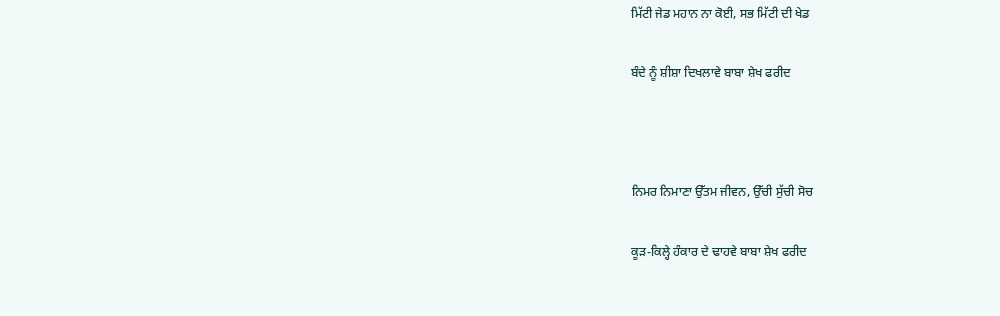ਮਿੱਟੀ ਜੇਡ ਮਹਾਨ ਨਾ ਕੋਈ, ਸਭ ਮਿੱਟੀ ਦੀ ਖੇਡ

ਬੰਦੇ ਨੂੰ ਸ਼ੀਸ਼ਾ ਦਿਖਲਾਵੇ ਬਾਬਾ ਸ਼ੇਖ ਫਰੀਦ



ਨਿਮਰ ਨਿਮਾਣਾ ਉੱਤਮ ਜੀਵਨ, ਉੱਚੀ ਸੁੱਚੀ ਸੋਚ

ਕੂੜ-ਕਿਲ੍ਹੇ ਹੰਕਾਰ ਦੇ ਢਾਹਵੇ ਬਾਬਾ ਸ਼ੇਖ ਫਰੀਦ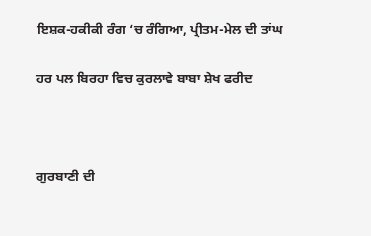ਇਸ਼ਕ-ਹਕੀਕੀ ਰੰਗ ‘ਚ ਰੰਗਿਆ, ਪ੍ਰੀਤਮ-ਮੇਲ ਦੀ ਤਾਂਘ

ਹਰ ਪਲ ਬਿਰਹਾ ਵਿਚ ਕੁਰਲਾਵੇ ਬਾਬਾ ਸ਼ੇਖ ਫਰੀਦ



ਗੁਰਬਾਣੀ ਦੀ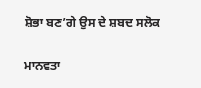ਸ਼ੋਭਾ ਬਣ’ਗੇ ਉਸ ਦੇ ਸ਼ਬਦ ਸਲੋਕ

ਮਾਨਵਤਾ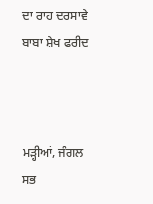ਦਾ ਰਾਹ ਦਰਸਾਵੇ ਬਾਬਾ ਸ਼ੇਖ ਫਰੀਦ



ਮੜ੍ਹੀਆਂ, ਜੰਗਲ ਸਭ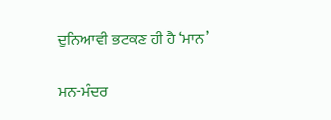ਦੁਨਿਆਵੀ ਭਟਕਣ ਹੀ ਹੈ ‘ਮਾਨ’

ਮਨ-ਮੰਦਰ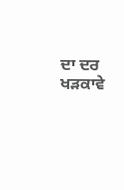ਦਾ ਦਰ ਖੜਕਾਵੇ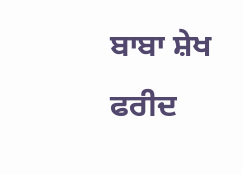ਬਾਬਾ ਸ਼ੇਖ ਫਰੀਦ